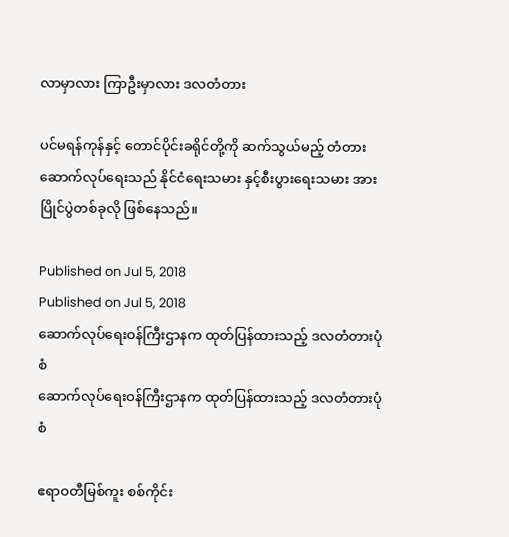လာမှာလား ကြာဦးမှာလား ဒလတံတား

ပင်မရန်ကုန်နှင့် တောင်ပိုင်းခရိုင်တို့ကို ဆက်သွယ်မည့် တံတားဆောက်လုပ်ရေးသည် နိုင်ငံရေးသမား နှင့်စီးပွားရေးသမား အားပြိုင်ပွဲတစ်ခုလို ဖြစ်နေသည်။

Published on Jul 5, 2018
Published on Jul 5, 2018
ဆောက်လုပ်ရေးဝန်ကြီးဌာနက ထုတ်ပြန်ထားသည့် ဒလတံတားပုံစံ
ဆောက်လုပ်ရေးဝန်ကြီးဌာနက ထုတ်ပြန်ထားသည့် ဒလတံတားပုံစံ

ဧရာဝတီမြစ်ကူး စစ်ကိုင်း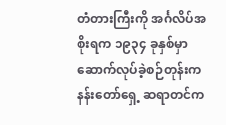တံတားကြီးကို အင်္ဂလိပ်အစိုးရက ၁၉၃၄ ခုနှစ်မှာ ဆောက်လုပ်ခဲ့စဉ်တုန်းက နန်းတော်ရှေ့ ဆရာတင်က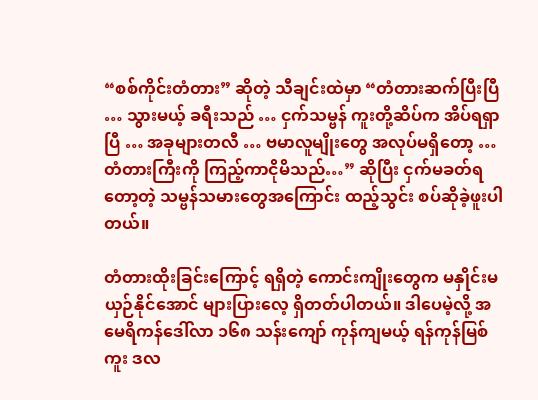“စစ်ကိုင်းတံတား” ဆိုတဲ့ သီချင်းထဲမှာ “တံတားဆက်ပြီးပြီ … သွားမယ့် ခရီးသည် … ငှက်သမ္ဗန် ကူးတို့ဆိပ်က အိပ်ရရှာပြီ … အခုများတလီ … ဗမာလူမျိုးတွေ အလုပ်မရှိတော့ … တံတားကြီးကို ကြည့်ကာငိုမိသည်…” ဆိုပြီး ငှက်မခတ်ရတော့တဲ့ သမ္ဗန်သမားတွေအကြောင်း ထည့်သွင်း စပ်ဆိုခဲ့ဖူးပါတယ်။

တံတားထိုးခြင်းကြောင့် ရရှိတဲ့ ကောင်းကျိုးတွေက မနှိုင်းမယှဉ်နိုင်အောင် များပြားလေ့ ရှိတတ်ပါတယ်။ ဒါပေမဲ့လို့ အမေရိကန်ဒေါ်လာ ၁၆၈ သန်းကျော် ကုန်ကျမယ့် ရန်ကုန်မြစ်ကူး ဒလ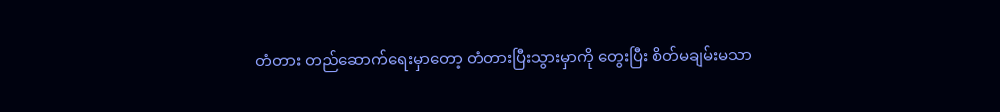တံတား တည်ဆောက်ရေးမှာတော့ တံတားပြီးသွားမှာကို တွေးပြီး စိတ်မချမ်းမသာ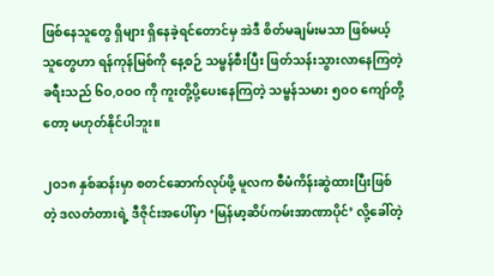ဖြစ်နေသူတွေ ရှိများ ရှိနေခဲ့ရင်တောင်မှ အဲဒီ စိတ်မချမ်းမသာ ဖြစ်မယ့်သူတွေဟာ ရန်ကုန်မြစ်ကို နေ့စဉ် သမ္ဗန်စီးပြီး ဖြတ်သန်းသွားလာနေကြတဲ့ ခရီးသည် ၆ဝ,ဝဝဝ ကို ကူးတို့ပို့ပေးနေကြတဲ့ သမ္ဗန်သမား ၅ဝဝ ကျော်တို့တော့ မဟုတ်နိုင်ပါဘူး။

၂ဝ၁၈ နှစ်ဆန်းမှာ စတင်ဆောက်လုပ်ဖို့ မူလက စီမံကိန်းဆွဲထားပြီးဖြစ်တဲ့ ဒလတံတားရဲ့ ဒီဇိုင်းအပေါ်မှာ ‘မြန်မာ့ဆိပ်ကမ်းအာဏာပိုင်’ လို့ခေါ်တဲ့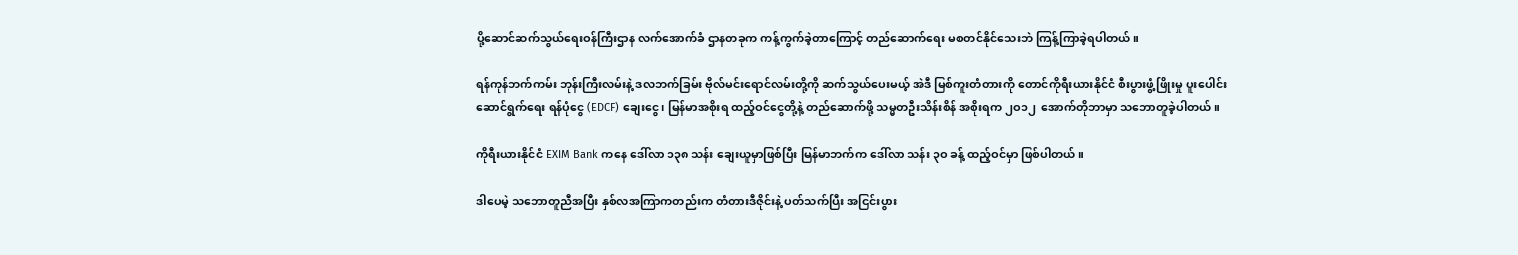ပို့ဆောင်ဆက်သွယ်ရေးဝန်ကြီးဌာန လက်အောက်ခံ ဌာနတခုက ကန့်ကွက်ခဲ့တာကြောင့် တည်ဆောက်ရေး မစတင်နိုင်သေးဘဲ ကြန့်ကြာခဲ့ရပါတယ်။

ရန်ကုန်ဘက်ကမ်း ဘုန်းကြီးလမ်းနဲ့ ဒလဘက်ခြမ်း ဗိုလ်မင်းရောင်လမ်းတို့ကို ဆက်သွယ်ပေးမယ့် အဲဒီ မြစ်ကူးတံတားကို တောင်ကိုရီးယားနိုင်ငံ စီးပွားဖွံ့ဖြိုးမှု ပူးပေါင်းဆောင်ရွက်ရေး ရန်ပုံငွေ (EDCF) ချေးငွေ၊ မြန်မာအစိုးရ ထည့်ဝင်ငွေတို့နဲ့ တည်ဆောက်ဖို့ သမ္မတဦးသိန်းစိန် အစိုးရက ၂ဝ၁၂  အောက်တိုဘာမှာ သဘောတူခဲ့ပါတယ်။

ကိုရီးယားနိုင်ငံ EXIM Bank ကနေ ဒေါ်လာ ၁၃၈ သန်း ချေးယူမှာဖြစ်ပြီး မြန်မာဘက်က ဒေါ်လာ သန်း ၃ဝ ခန့် ထည့်ဝင်မှာ ဖြစ်ပါတယ်။

ဒါပေမဲ့ သဘောတူညီအပြီး နှစ်လအကြာကတည်းက တံတားဒီဇိုင်းနဲ့ ပတ်သက်ပြီး အငြင်းပွား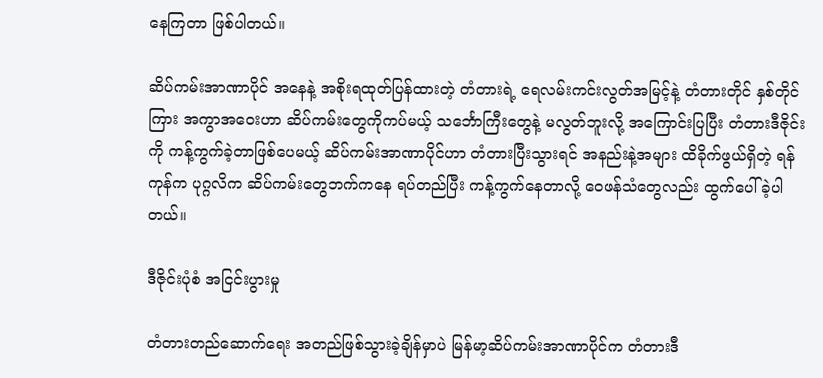နေကြတာ ဖြစ်ပါတယ်။

ဆိပ်ကမ်းအာဏာပိုင် အနေနဲ့ အစိုးရထုတ်ပြန်ထားတဲ့ တံတားရဲ့ ရေလမ်းကင်းလွတ်အမြင့်နဲ့ တံတားတိုင် နှစ်တိုင်ကြား အကွာအဝေးဟာ ဆိပ်ကမ်းတွေကိုကပ်မယ့် သင်္ဘောကြီးတွေနဲ့ မလွတ်ဘူးလို့ အကြောင်းပြပြီး တံတားဒီဇိုင်းကို ကန့်ကွက်ခဲ့တာဖြစ်ပေမယ့် ဆိပ်ကမ်းအာဏာပိုင်ဟာ တံတားပြီးသွားရင် အနည်းနဲ့အများ ထိခိုက်ဖွယ်ရှိတဲ့ ရန်ကုန်က ပုဂ္ဂလိက ဆိပ်ကမ်းတွေဘက်ကနေ ရပ်တည်ပြီး ကန့်ကွက်နေတာလို့ ဝေဖန်သံတွေလည်း ထွက်ပေါ်ခဲ့ပါတယ်။

ဒီဇိုင်းပုံစံ အငြင်းပွားမှု

တံတားတည်ဆောက်ရေး အတည်ဖြစ်သွားခဲ့ချိန်မှာပဲ မြန်မာ့ဆိပ်ကမ်းအာဏာပိုင်က တံတားဒီ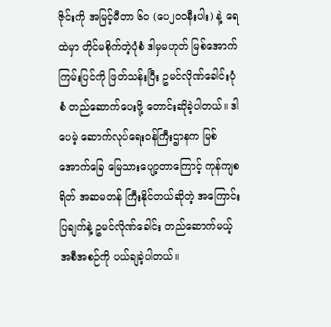ဇိုင်းကို အမြင့်မီတာ ၆ဝ (ပေ၂ဝဝနီးပါး) နဲ့ ရေထဲမှာ တိုင်မစိုက်တဲ့ပုံစံ ဒါမှမဟုတ် မြစ်အောက် ကြမ်းပြင်ကို ဖြတ်သန်းပြီး ဥမင်လိုဏ်ခေါင်းပုံစံ တည်ဆောက်ပေးဖို့ တောင်းဆိုခဲ့ပါတယ်။ ဒါပေမဲ့ ဆောက်လုပ်ရေးဝန်ကြီးဌာနက မြစ်အောက်ခြေ မြေသားပျော့တာကြောင့် ကုန်ကျစရိတ် အဆမတန် ကြီးနိုင်တယ်ဆိုတဲ့ အကြောင်းပြချက်နဲ့ ဥမင်လိုဏ်ခေါင်း တည်ဆောက်မယ့် အစီအစဉ်ကို ပယ်ချခဲ့ပါတယ်။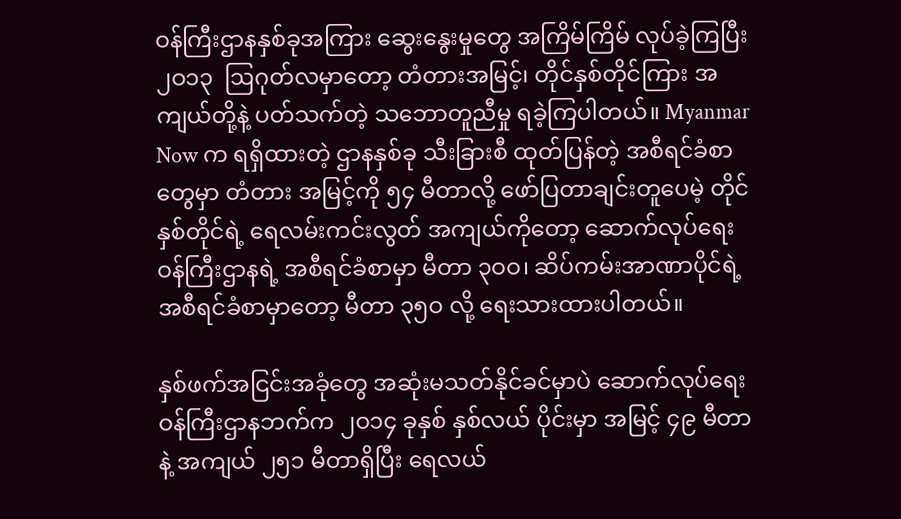ဝန်ကြီးဌာနနှစ်ခုအကြား ဆွေးနွေးမှုတွေ အကြိမ်ကြိမ် လုပ်ခဲ့ကြပြီး ၂ဝ၁၃  ဩဂုတ်လမှာတော့ တံတားအမြင့်၊ တိုင်နှစ်တိုင်ကြား အကျယ်တို့နဲ့ ပတ်သက်တဲ့ သဘောတူညီမှု ရခဲ့ကြပါတယ်။ Myanmar Now က ရရှိထားတဲ့ ဌာနနှစ်ခု သီးခြားစီ ထုတ်ပြန်တဲ့ အစီရင်ခံစာတွေမှာ တံတား အမြင့်ကို ၅၄ မီတာလို့ ဖော်ပြတာချင်းတူပေမဲ့ တိုင်နှစ်တိုင်ရဲ့ ရေလမ်းကင်းလွတ် အကျယ်ကိုတော့ ဆောက်လုပ်ရေးဝန်ကြီးဌာနရဲ့ အစီရင်ခံစာမှာ မီတာ ၃ဝဝ၊ ဆိပ်ကမ်းအာဏာပိုင်ရဲ့ အစီရင်ခံစာမှာတော့ မီတာ ၃၅ဝ လို့ ရေးသားထားပါတယ်။

နှစ်ဖက်အငြင်းအခုံတွေ အဆုံးမသတ်နိုင်ခင်မှာပဲ ဆောက်လုပ်ရေးဝန်ကြီးဌာနဘက်က ၂ဝ၁၄ ခုနှစ် နှစ်လယ် ပိုင်းမှာ အမြင့် ၄၉ မီတာနဲ့ အကျယ် ၂၅၁ မီတာရှိပြီး ရေလယ်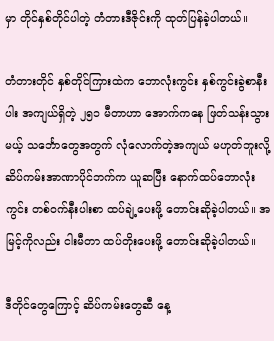မှာ တိုင်နှစ်တိုင်ပါတဲ့ တံတားဒီဇိုင်းကို ထုတ်ပြန်ခဲ့ပါတယ်။

တံတားတိုင် နှစ်တိုင်ကြားထဲက ဘောလုံးကွင်း နှစ်ကွင်းခွဲစာနီးပါး အကျယ်ရှိတဲ့ ၂၅၁ မီတာဟာ အောက်ကနေ ဖြတ်သန်းသွားမယ့် သင်္ဘောတွေအတွက် လုံလောက်တဲ့အကျယ် မဟုတ်ဘူးလို့ ဆိပ်ကမ်းအာဏာပိုင်ဘက်က ယူဆပြီး နောက်ထပ်ဘောလုံးကွင်း တစ်ဝက်နီးပါးစာ ထပ်ချဲ့ပေးဖို့ တောင်းဆိုခဲ့ပါတယ်။ အမြင့်ကိုလည်း ငါးမီတာ ထပ်တိုးပေးဖို့ တောင်းဆိုခဲ့ပါတယ်။

ဒီတိုင်တွေကြောင့် ဆိပ်ကမ်းတွေဆီ နေ့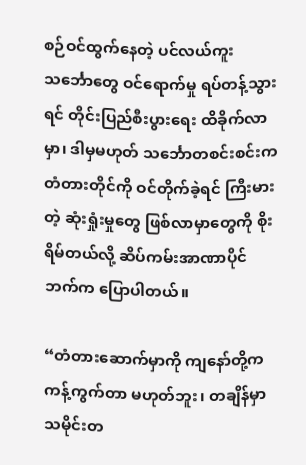စဉ်ဝင်ထွက်နေတဲ့ ပင်လယ်ကူးသင်္ဘောတွေ ဝင်ရောက်မှု ရပ်တန့်သွားရင် တိုင်းပြည်စီးပွားရေး ထိခိုက်လာမှာ၊ ဒါမှမဟုတ် သင်္ဘောတစင်းစင်းက တံတားတိုင်ကို ဝင်တိုက်ခဲ့ရင် ကြီးမားတဲ့ ဆုံးရှုံးမှုတွေ ဖြစ်လာမှာတွေကို စိုးရိမ်တယ်လို့ ဆိပ်ကမ်းအာဏာပိုင်ဘက်က ပြောပါတယ်။

“တံတားဆောက်မှာကို ကျနော်တို့က ကန့်ကွက်တာ မဟုတ်ဘူး၊ တချိန်မှာ သမိုင်းတ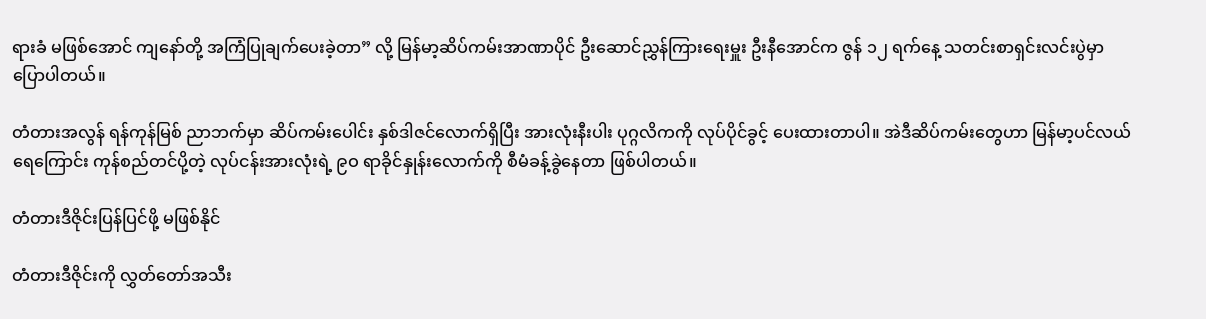ရားခံ မဖြစ်အောင် ကျနော်တို့ အကြံပြုချက်ပေးခဲ့တာ” လို့ မြန်မာ့ဆိပ်ကမ်းအာဏာပိုင် ဦးဆောင်ညွှန်ကြားရေးမှူး ဦးနီအောင်က ဇွန် ၁၂ ရက်နေ့ သတင်းစာရှင်းလင်းပွဲမှာ ပြောပါတယ်။

တံတားအလွန် ရန်ကုန်မြစ် ညာဘက်မှာ ဆိပ်ကမ်းပေါင်း နှစ်ဒါဇင်လောက်ရှိပြီး အားလုံးနီးပါး ပုဂ္ဂလိကကို လုပ်ပိုင်ခွင့် ပေးထားတာပါ။ အဲဒီဆိပ်ကမ်းတွေဟာ မြန်မာ့ပင်လယ်ရေကြောင်း ကုန်စည်တင်ပို့တဲ့ လုပ်ငန်းအားလုံးရဲ့ ၉ဝ ရာခိုင်နှုန်းလောက်ကို စီမံခန့်ခွဲနေတာ ဖြစ်ပါတယ်။

တံတားဒီဇိုင်းပြန်ပြင်ဖို့ မဖြစ်နိုင်

တံတားဒီဇိုင်းကို လွှတ်တော်အသီး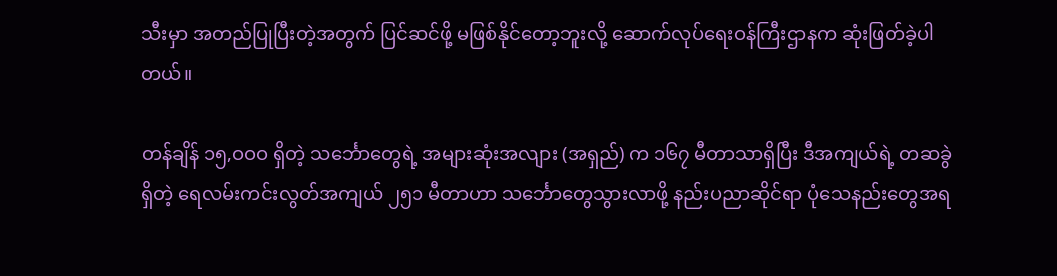သီးမှာ အတည်ပြုပြီးတဲ့အတွက် ပြင်ဆင်ဖို့ မဖြစ်နိုင်တော့ဘူးလို့ ဆောက်လုပ်ရေးဝန်ကြီးဌာနက ဆုံးဖြတ်ခဲ့ပါတယ်။

တန်ချိန် ၁၅,ဝဝဝ ရှိတဲ့ သင်္ဘောတွေရဲ့ အများဆုံးအလျား (အရှည်) က ၁၆၇ မီတာသာရှိပြီး ဒီအကျယ်ရဲ့ တဆခွဲ ရှိတဲ့ ရေလမ်းကင်းလွတ်အကျယ် ၂၅၁ မီတာဟာ သင်္ဘောတွေသွားလာဖို့ နည်းပညာဆိုင်ရာ ပုံသေနည်းတွေအရ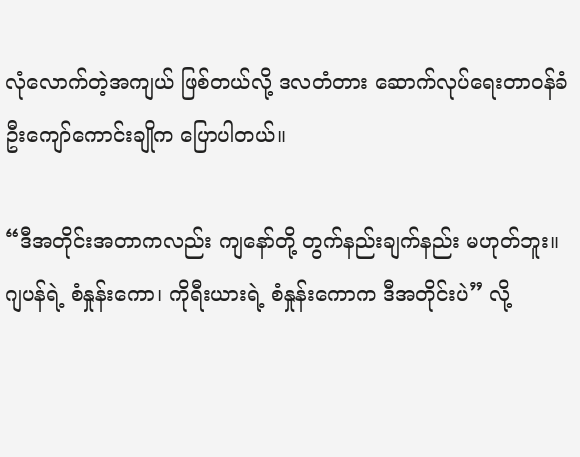လုံလောက်တဲ့အကျယ် ဖြစ်တယ်လို့ ဒလတံတား ဆောက်လုပ်ရေးတာဝန်ခံ ဦးကျော်ကောင်းချိုက ပြောပါတယ်။

“ဒီအတိုင်းအတာကလည်း ကျနော်တို့ တွက်နည်းချက်နည်း မဟုတ်ဘူး။ ဂျပန်ရဲ့ စံနှုန်းကော၊ ကိုရီးယားရဲ့ စံနှုန်းကောက ဒီအတိုင်းပဲ” လို့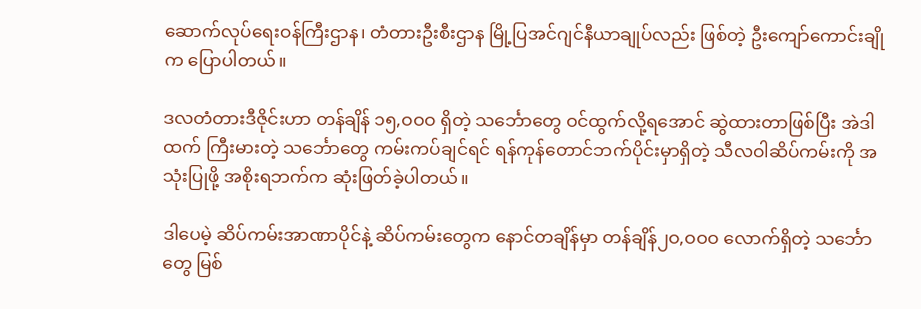ဆောက်လုပ်ရေးဝန်ကြီးဌာန၊ တံတားဦးစီးဌာန မြို့ပြအင်ဂျင်နီယာချုပ်လည်း ဖြစ်တဲ့ ဦးကျော်ကောင်းချိုက ပြောပါတယ်။

ဒလတံတားဒီဇိုင်းဟာ တန်ချိန် ၁၅,ဝဝဝ ရှိတဲ့ သင်္ဘောတွေ ဝင်ထွက်လို့ရအောင် ဆွဲထားတာဖြစ်ပြီး အဲဒါထက် ကြီးမားတဲ့ သင်္ဘောတွေ ကမ်းကပ်ချင်ရင် ရန်ကုန်တောင်ဘက်ပိုင်းမှာရှိတဲ့ သီလဝါဆိပ်ကမ်းကို အသုံးပြုဖို့ အစိုးရဘက်က ဆုံးဖြတ်ခဲ့ပါတယ်။

ဒါပေမဲ့ ဆိပ်ကမ်းအာဏာပိုင်နဲ့ ဆိပ်ကမ်းတွေက နောင်တချိန်မှာ တန်ချိန်၂ဝ,ဝဝဝ လောက်ရှိတဲ့ သင်္ဘောတွေ မြစ်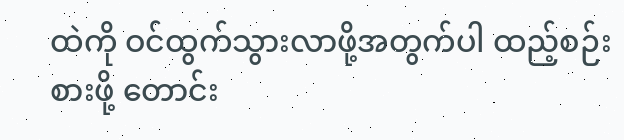ထဲကို ဝင်ထွက်သွားလာဖို့အတွက်ပါ ထည့်စဉ်းစားဖို့ တောင်း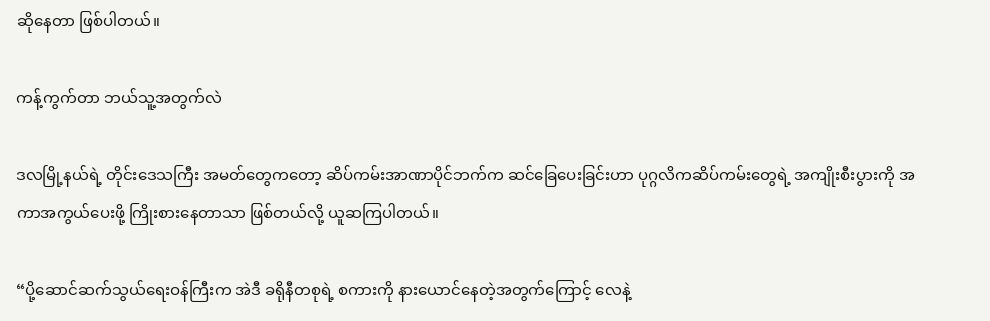ဆိုနေတာ ဖြစ်ပါတယ်။

ကန့်ကွက်တာ ဘယ်သူ့အတွက်လဲ

ဒလမြို့နယ်ရဲ့ တိုင်းဒေသကြီး အမတ်တွေကတော့ ဆိပ်ကမ်းအာဏာပိုင်ဘက်က ဆင်ခြေပေးခြင်းဟာ ပုဂ္ဂလိကဆိပ်ကမ်းတွေရဲ့ အကျိုးစီးပွားကို အကာအကွယ်ပေးဖို့ ကြိုးစားနေတာသာ ဖြစ်တယ်လို့ ယူဆကြပါတယ်။

“ပို့ဆောင်ဆက်သွယ်ရေးဝန်ကြီးက အဲဒီ ခရိုနီတစုရဲ့ စကားကို နားယောင်နေတဲ့အတွက်ကြောင့် လေနဲ့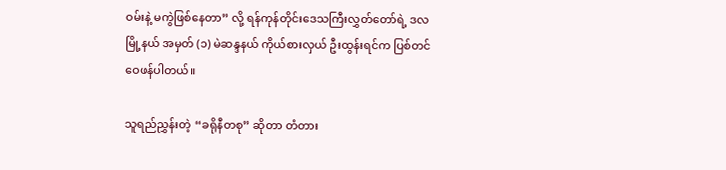ဝမ်းနဲ့ မကွဲဖြစ်နေတာ” လို့ ရန်ကုန်တိုင်းဒေသကြီးလွှတ်တော်ရဲ့ ဒလမြို့နယ် အမှတ် (၁) မဲဆန္ဒနယ် ကိုယ်စားလှယ် ဦးထွန်းရင်က ပြစ်တင်ဝေဖန်ပါတယ်။

သူရည်ညွှန်းတဲ့ “ခရိုနီတစု” ဆိုတာ တံတား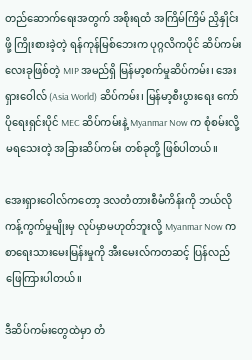တည်ဆောက်ရေးအတွက် အစိုးရထံ အကြိမ်ကြိမ် ညှိနှိုင်းဖို့ ကြိုးစားခဲ့တဲ့ ရန်ကုန်မြစ်ဘေးက ပုဂ္ဂလိကပိုင် ဆိပ်ကမ်းလေးခုဖြစ်တဲ့ MIP အမည်ရှိ မြန်မာ့စက်မှုဆိပ်ကမ်း၊ အေးရှားဝေါလ် (Asia World) ဆိပ်ကမ်း၊ မြန်မာ့စီးပွားရေး ကော်ပိုရေးရှင်းပိုင် MEC ဆိပ်ကမ်းနဲ့ Myanmar Now က စုံစမ်းလို့ မရသေးတဲ့ အခြားဆိပ်ကမ်း တစ်ခုတို့ ဖြစ်ပါတယ်။

အေးရှားဝေါလ်ကတော့ ဒလတံတားစီမံကိန်းကို ဘယ်လို ကန့်ကွက်မှုမျိုးမှ လုပ်မှာမဟုတ်ဘူးလို့ Myanmar Now က စာရေးသားမေးမြန်းမှုကို အီးမေးလ်ကတဆင့် ပြန်လည်ဖြေကြားပါတယ်။

ဒီဆိပ်ကမ်းတွေထဲမှာ တံ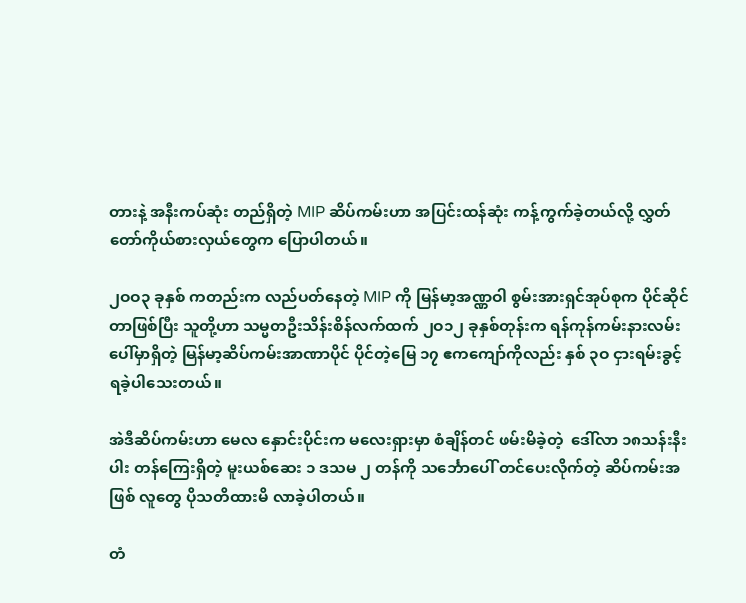တားနဲ့ အနီးကပ်ဆုံး တည်ရှိတဲ့ MIP ဆိပ်ကမ်းဟာ အပြင်းထန်ဆုံး ကန့်ကွက်ခဲ့တယ်လို့ လွှတ်တော်ကိုယ်စားလှယ်တွေက ပြောပါတယ်။

၂ဝဝ၃ ခုနှစ် ကတည်းက လည်ပတ်နေတဲ့ MIP ကို မြန်မာ့အဏ္ဏဝါ စွမ်းအားရှင်အုပ်စုက ပိုင်ဆိုင်တာဖြစ်ပြီး သူတို့ဟာ သမ္မတဦးသိန်းစိန်လက်ထက် ၂ဝ၁၂ ခုနှစ်တုန်းက ရန်ကုန်ကမ်းနားလမ်းပေါ်မှာရှိတဲ့ မြန်မာ့ဆိပ်ကမ်းအာဏာပိုင် ပိုင်တဲ့မြေ ၁၇ ဧကကျော်ကိုလည်း နှစ် ၃ဝ ငှားရမ်းခွင့် ရခဲ့ပါသေးတယ်။

အဲဒီဆိပ်ကမ်းဟာ မေလ နှောင်းပိုင်းက မလေးရှားမှာ စံချိန်တင် ဖမ်းမိခဲ့တဲ့  ဒေါ်လာ ၁၈သန်းနီးပါး တန်ကြေးရှိတဲ့ မူးယစ်ဆေး ၁ ဒသမ ၂ တန်ကို သင်္ဘောပေါ် တင်ပေးလိုက်တဲ့ ဆိပ်ကမ်းအဖြစ် လူတွေ ပိုသတိထားမိ လာခဲ့ပါတယ်။

တံ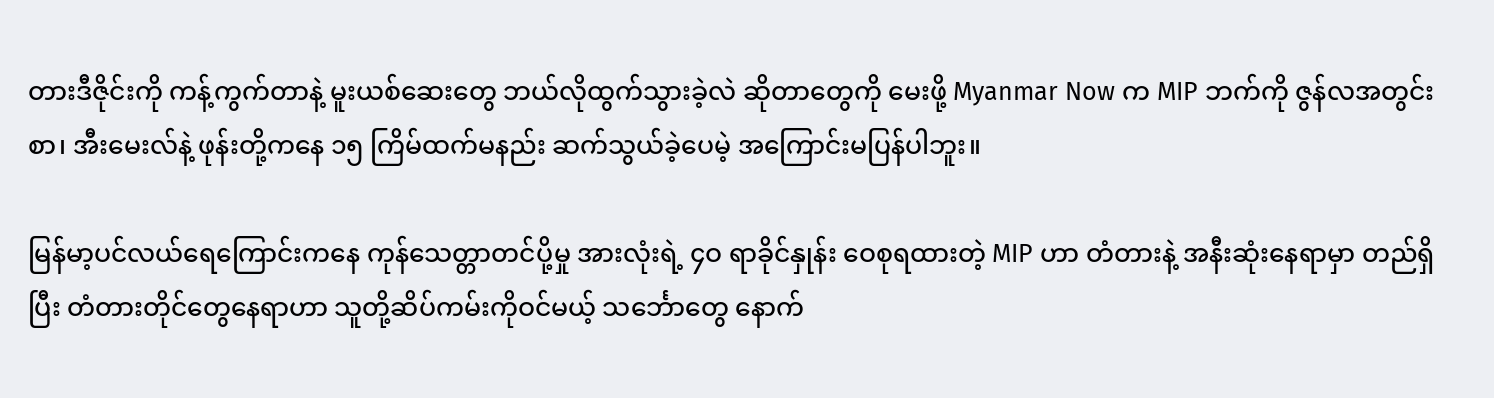တားဒီဇိုင်းကို ကန့်ကွက်တာနဲ့ မူးယစ်ဆေးတွေ ဘယ်လိုထွက်သွားခဲ့လဲ ဆိုတာတွေကို မေးဖို့ Myanmar Now က MIP ဘက်ကို ဇွန်လအတွင်း စာ၊ အီးမေးလ်နဲ့ ဖုန်းတို့ကနေ ၁၅ ကြိမ်ထက်မနည်း ဆက်သွယ်ခဲ့ပေမဲ့ အကြောင်းမပြန်ပါဘူး။

မြန်မာ့ပင်လယ်ရေကြောင်းကနေ ကုန်သေတ္တာတင်ပို့မှု အားလုံးရဲ့ ၄ဝ ရာခိုင်နှုန်း ဝေစုရထားတဲ့ MIP ဟာ တံတားနဲ့ အနီးဆုံးနေရာမှာ တည်ရှိပြီး တံတားတိုင်တွေနေရာဟာ သူတို့ဆိပ်ကမ်းကိုဝင်မယ့် သင်္ဘောတွေ နောက်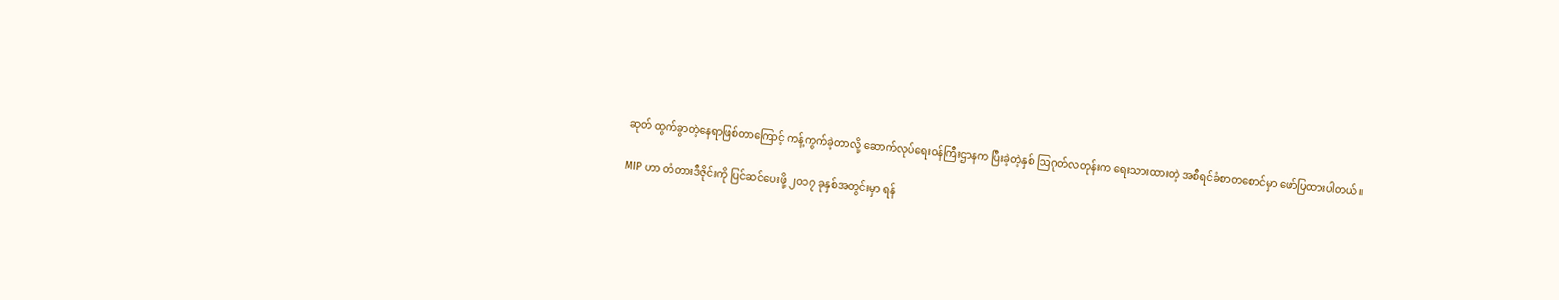ဆုတ် ထွက်ခွာတဲ့နေရာဖြစ်တာကြောင့် ကန့်ကွက်ခဲ့တာလို့ ဆောက်လုပ်ရေးဝန်ကြီးဌာနက ပြီးခဲ့တဲ့နှစ် ဩဂုတ်လတုန်းက ရေးသားထားတဲ့ အစီရင်ခံစာတစောင်မှာ ဖော်ပြထားပါတယ်။

MIP ဟာ တံတားဒီဇိုင်းကို ပြင်ဆင်ပေးဖို့ ၂ဝ၁၇ ခုနှစ်အတွင်းမှာ ရန်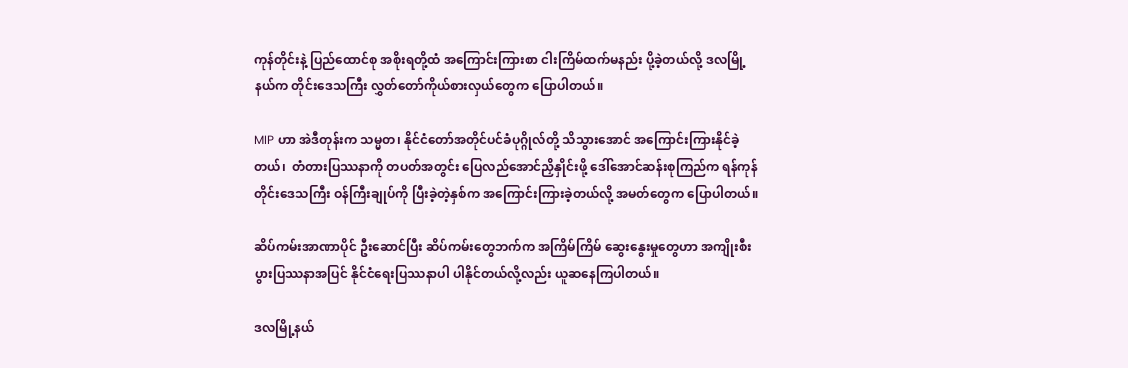ကုန်တိုင်းနဲ့ ပြည်ထောင်စု အစိုးရတို့ထံ အကြောင်းကြားစာ ငါးကြိမ်ထက်မနည်း ပို့ခဲ့တယ်လို့ ဒလမြို့နယ်က တိုင်းဒေသကြီး လွှတ်တော်ကိုယ်စားလှယ်တွေက ပြောပါတယ်။

MIP ဟာ အဲဒီတုန်းက သမ္မတ၊ နိုင်ငံတော်အတိုင်ပင်ခံပုဂ္ဂိုလ်တို့ သိသွားအောင် အကြောင်းကြားနိုင်ခဲ့တယ်၊  တံတားပြဿနာကို တပတ်အတွင်း ပြေလည်အောင်ညှိနှိုင်းဖို့ ဒေါ်အောင်ဆန်းစုကြည်က ရန်ကုန်တိုင်းဒေသကြီး ဝန်ကြီးချုပ်ကို ပြီးခဲ့တဲ့နှစ်က အကြောင်းကြားခဲ့တယ်လို့ အမတ်တွေက ပြောပါတယ်။

ဆိပ်ကမ်းအာဏာပိုင် ဦးဆောင်ပြီး ဆိပ်ကမ်းတွေဘက်က အကြိမ်ကြိမ် ဆွေးနွေးမှုတွေဟာ အကျိုးစီးပွားပြဿနာအပြင် နိုင်ငံရေးပြဿနာပါ ပါနိုင်တယ်လို့လည်း ယူဆနေကြပါတယ်။

ဒလမြို့နယ်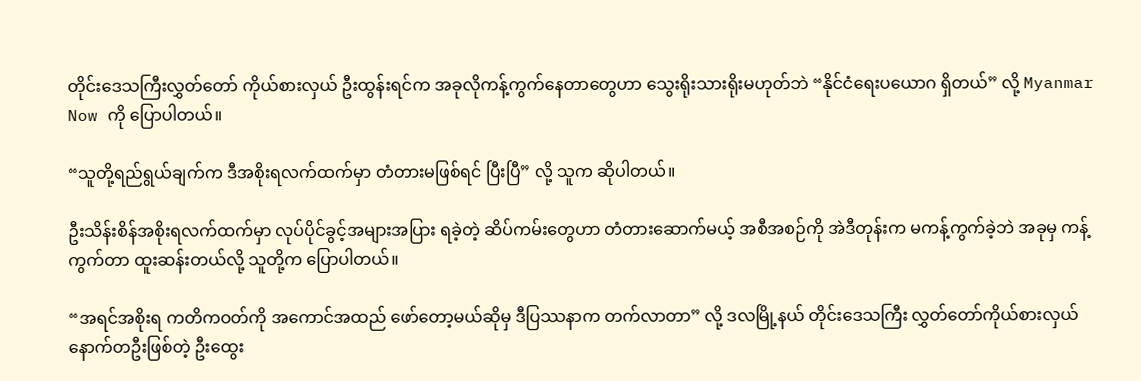တိုင်းဒေသကြီးလွှတ်တော် ကိုယ်စားလှယ် ဦးထွန်းရင်က အခုလိုကန့်ကွက်နေတာတွေဟာ သွေးရိုးသားရိုးမဟုတ်ဘဲ “နိုင်ငံရေးပယောဂ ရှိတယ်” လို့ Myanmar Now ကို ပြောပါတယ်။

“သူတို့ရည်ရွယ်ချက်က ဒီအစိုးရလက်ထက်မှာ တံတားမဖြစ်ရင် ပြီးပြီ” လို့ သူက ဆိုပါတယ်။

ဦးသိန်းစိန်အစိုးရလက်ထက်မှာ လုပ်ပိုင်ခွင့်အများအပြား ရခဲ့တဲ့ ဆိပ်ကမ်းတွေဟာ တံတားဆောက်မယ့် အစီအစဉ်ကို အဲဒီတုန်းက မကန့်ကွက်ခဲ့ဘဲ အခုမှ ကန့်ကွက်တာ ထူးဆန်းတယ်လို့ သူတို့က ပြောပါတယ်။

“အရင်အစိုးရ ကတိကဝတ်ကို အကောင်အထည် ဖော်တော့မယ်ဆိုမှ ဒီပြဿနာက တက်လာတာ” လို့ ဒလမြို့နယ် တိုင်းဒေသကြီး လွှတ်တော်ကိုယ်စားလှယ် နောက်တဦးဖြစ်တဲ့ ဦးထွေး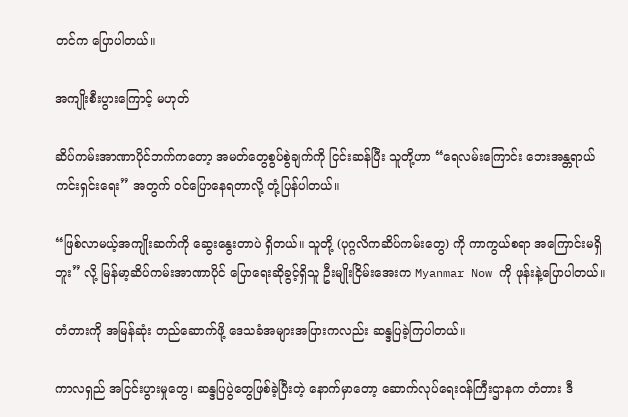တင်က ပြောပါတယ်။

အကျိုးစီးပွားကြောင့် မဟုတ်

ဆိပ်ကမ်းအာဏာပိုင်ဘက်ကတော့ အမတ်တွေစွပ်စွဲချက်ကို ငြင်းဆန်ပြီး သူတို့ဟာ “ရေလမ်းကြောင်း ဘေးအန္တရာယ် ကင်းရှင်းရေး” အတွက် ဝင်ပြောနေရတာလို့ တုံ့ပြန်ပါတယ်။

“ဖြစ်လာမယ့်အကျိုးဆက်ကို ဆွေးနွေးတာပဲ ရှိတယ်။ သူတို့ (ပုဂ္ဂလိကဆိပ်ကမ်းတွေ) ကို ကာကွယ်စရာ အကြောင်းမရှိဘူး” လို့ မြန်မာ့ဆိပ်ကမ်းအာဏာပိုင် ပြောရေးဆိုခွင့်ရှိသူ ဦးမျိုးငြိမ်းအေးက Myanmar Now ကို ဖုန်းနဲ့ပြောပါတယ်။

တံတားကို အမြန်ဆုံး တည်ဆောက်ဖို့ ဒေသခံအများအပြားကလည်း ဆန္ဒပြခဲ့ကြပါတယ်။

ကာလရှည် အငြင်းပွားမှုတွေ၊ ဆန္ဒပြပွဲတွေဖြစ်ခဲ့ပြီးတဲ့ နောက်မှာတော့ ဆောက်လုပ်ရေးဝန်ကြီးဌာနက တံတား ဒီ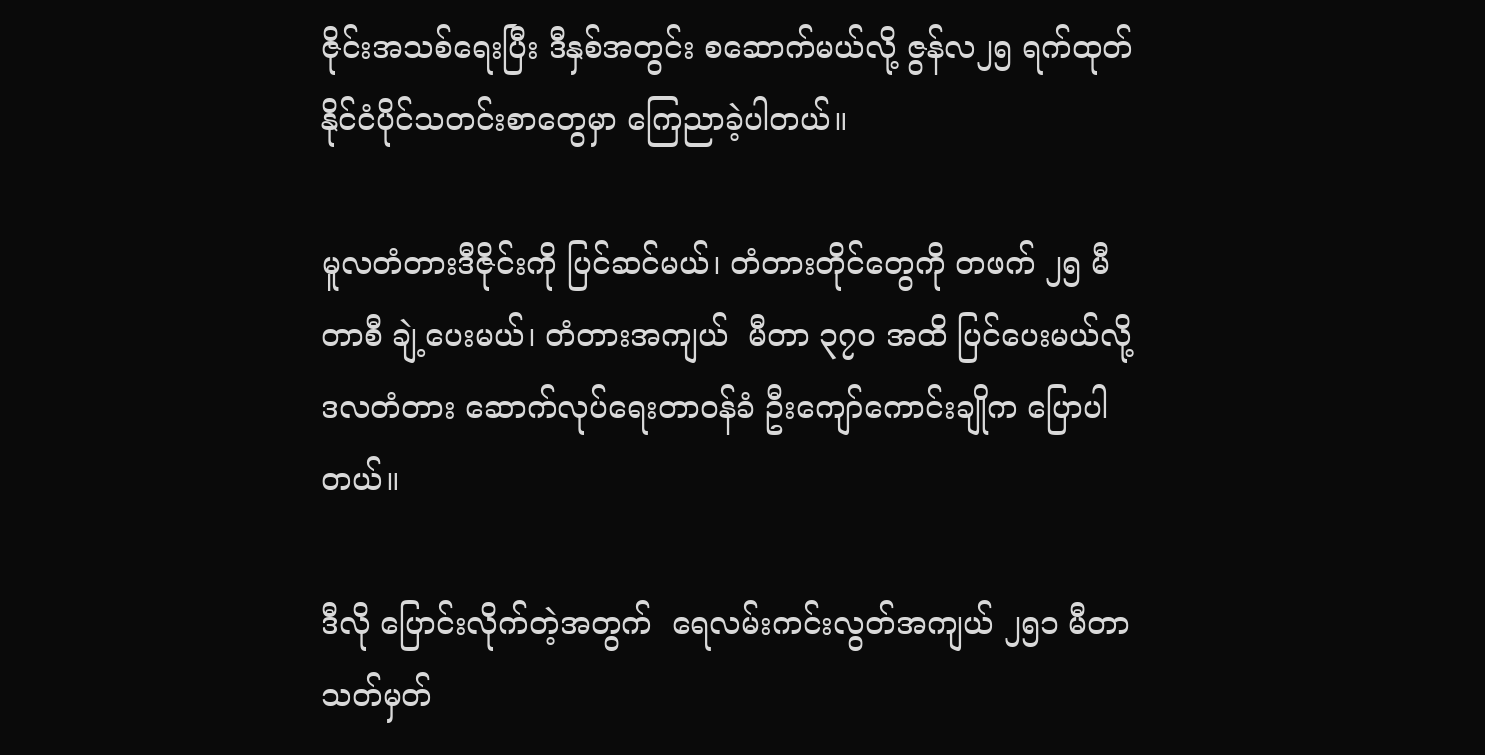ဇိုင်းအသစ်ရေးပြီး ဒီနှစ်အတွင်း စဆောက်မယ်လို့ ဇွန်လ၂၅ ရက်ထုတ် နိုင်ငံပိုင်သတင်းစာတွေမှာ ကြေညာခဲ့ပါတယ်။

မူလတံတားဒီဇိုင်းကို ပြင်ဆင်မယ်၊ တံတားတိုင်တွေကို တဖက် ၂၅ မီတာစီ ချဲ့ပေးမယ်၊ တံတားအကျယ်  မီတာ ၃၇ဝ အထိ ပြင်ပေးမယ်လို့ ဒလတံတား ဆောက်လုပ်ရေးတာဝန်ခံ ဦးကျော်ကောင်းချိုက ပြောပါတယ်။

ဒီလို ပြောင်းလိုက်တဲ့အတွက်  ရေလမ်းကင်းလွတ်အကျယ် ၂၅၁ မီတာ သတ်မှတ်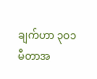ချက်ဟာ ၃ဝ၁ မီတာအ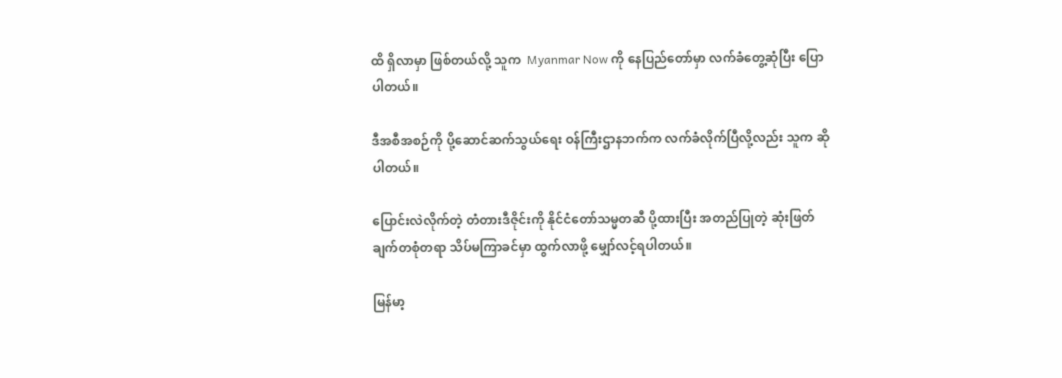ထိ ရှိလာမှာ ဖြစ်တယ်လို့ သူက  Myanmar Now ကို နေပြည်တော်မှာ လက်ခံတွေ့ဆုံပြီး ပြောပါတယ်။

ဒီအစီအစဉ်ကို ပို့ဆောင်ဆက်သွယ်ရေး ဝန်ကြီးဌာနဘက်က လက်ခံလိုက်ပြီလို့လည်း သူက ဆိုပါတယ်။

ပြောင်းလဲလိုက်တဲ့ တံတားဒီဇိုင်းကို နိုင်ငံတော်သမ္မတဆီ ပို့ထားပြီး အတည်ပြုတဲ့ ဆုံးဖြတ်ချက်တစုံတရာ သိပ်မကြာခင်မှာ ထွက်လာဖို့ မျှော်လင့်ရပါတယ်။

မြန်မာ့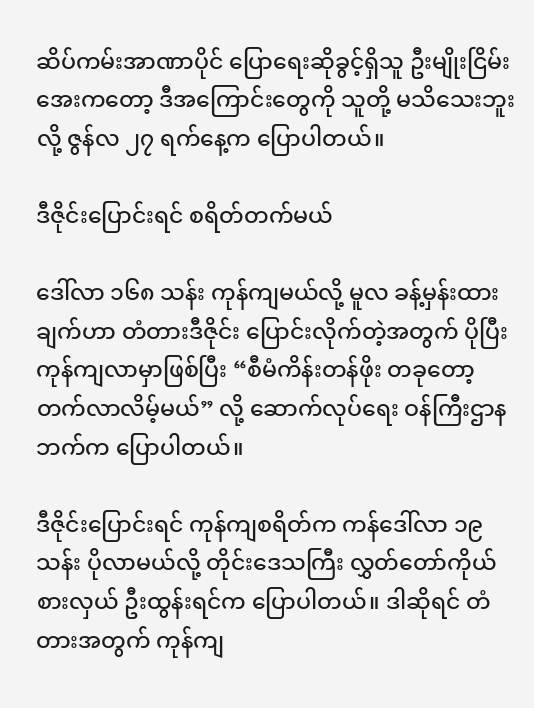ဆိပ်ကမ်းအာဏာပိုင် ပြောရေးဆိုခွင့်ရှိသူ ဦးမျိုးငြိမ်းအေးကတော့ ဒီအကြောင်းတွေကို သူတို့ မသိသေးဘူးလို့ ဇွန်လ ၂၇ ရက်နေ့က ပြောပါတယ်။

ဒီဇိုင်းပြောင်းရင် စရိတ်တက်မယ်

ဒေါ်လာ ၁၆၈ သန်း ကုန်ကျမယ်လို့ မူလ ခန့်မှန်းထားချက်ဟာ တံတားဒီဇိုင်း ပြောင်းလိုက်တဲ့အတွက် ပိုပြီး ကုန်ကျလာမှာဖြစ်ပြီး “စီမံကိန်းတန်ဖိုး တခုတော့ တက်လာလိမ့်မယ်” လို့ ဆောက်လုပ်ရေး ဝန်ကြီးဌာနဘက်က ပြောပါတယ်။

ဒီဇိုင်းပြောင်းရင် ကုန်ကျစရိတ်က ကန်ဒေါ်လာ ၁၉ သန်း ပိုလာမယ်လို့ တိုင်းဒေသကြီး လွှတ်တော်ကိုယ်စားလှယ် ဦးထွန်းရင်က ပြောပါတယ်။ ဒါဆိုရင် တံတားအတွက် ကုန်ကျ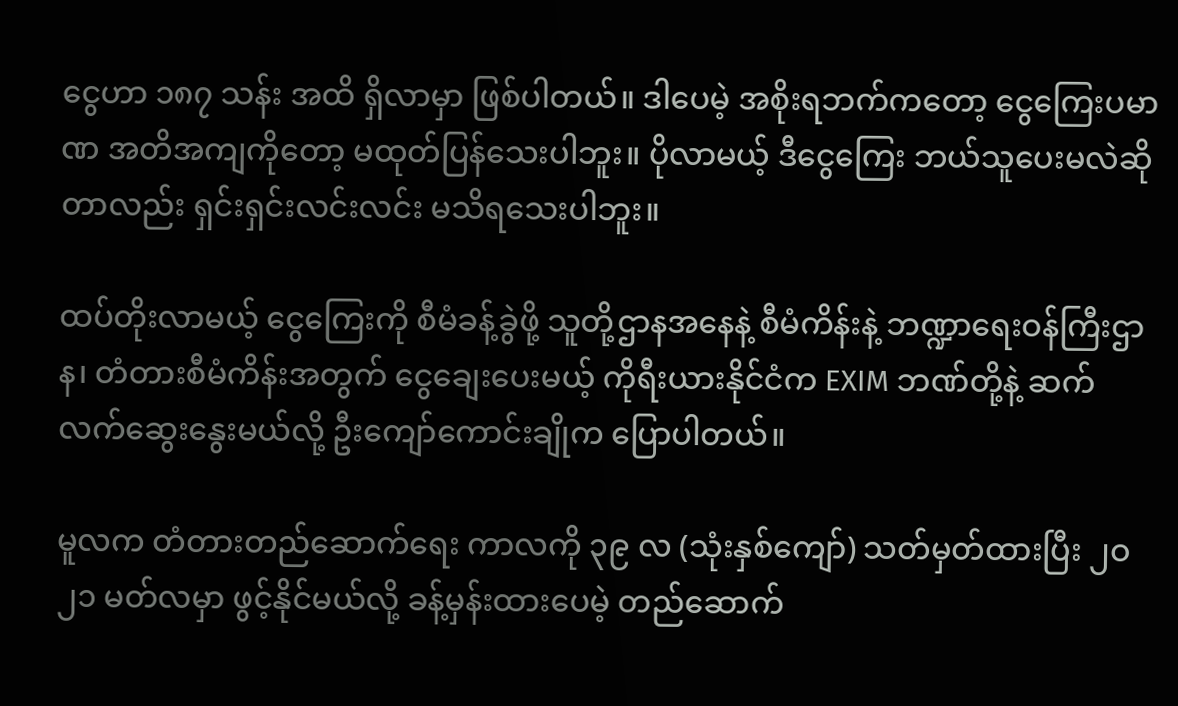ငွေဟာ ၁၈၇ သန်း အထိ ရှိလာမှာ ဖြစ်ပါတယ်။ ဒါပေမဲ့ အစိုးရဘက်ကတော့ ငွေကြေးပမာဏ အတိအကျကိုတော့ မထုတ်ပြန်သေးပါဘူး။ ပိုလာမယ့် ဒီငွေကြေး ဘယ်သူပေးမလဲဆိုတာလည်း ရှင်းရှင်းလင်းလင်း မသိရသေးပါဘူး။

ထပ်တိုးလာမယ့် ငွေကြေးကို စီမံခန့်ခွဲဖို့ သူတို့ဌာနအနေနဲ့ စီမံကိန်းနဲ့ ဘဏ္ဍာရေးဝန်ကြီးဌာန၊ တံတားစီမံကိန်းအတွက် ငွေချေးပေးမယ့် ကိုရီးယားနိုင်ငံက EXIM ဘဏ်တို့နဲ့ ဆက်လက်ဆွေးနွေးမယ်လို့ ဦးကျော်ကောင်းချိုက ပြောပါတယ်။

မူလက တံတားတည်ဆောက်ရေး ကာလကို ၃၉ လ (သုံးနှစ်ကျော်) သတ်မှတ်ထားပြီး ၂ဝ၂၁ မတ်လမှာ ဖွင့်နိုင်မယ်လို့ ခန့်မှန်းထားပေမဲ့ တည်ဆောက်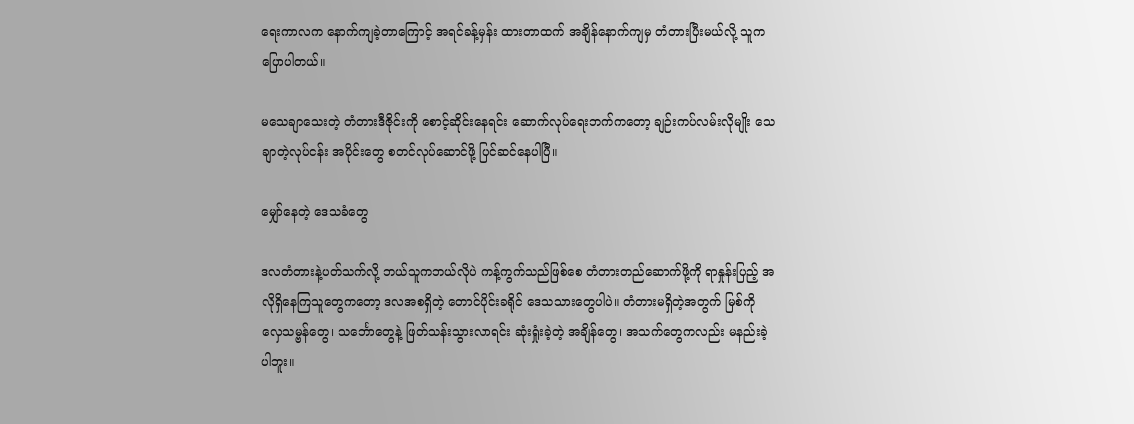ရေးကာလက နောက်ကျခဲ့တာကြောင့် အရင်ခန့်မှန်း ထားတာထက် အချိန်နောက်ကျမှ တံတားပြီးမယ်လို့ သူကပြောပါတယ်။

မသေချာသေးတဲ့ တံတားဒီဇိုင်းကို စောင့်ဆိုင်းနေရင်း ဆောက်လုပ်ရေးဘက်ကတော့ ချဉ်းကပ်လမ်းလိုမျိုး သေချာတဲ့လုပ်ငန်း အပိုင်းတွေ စတင်လုပ်ဆောင်ဖို့ ပြင်ဆင်နေပါပြီ။

မျှော်နေတဲ့ ဒေသခံတွေ

ဒလတံတားနဲ့ပတ်သက်လို့ ဘယ်သူကဘယ်လိုပဲ ကန့်ကွက်သည်ဖြစ်စေ တံတားတည်ဆောက်ဖို့ကို ရာနှုန်းပြည့် အလိုရှိနေကြသူတွေကတော့ ဒလအစရှိတဲ့ တောင်ပိုင်းခရိုင် ဒေသသားတွေပါပဲ။ တံတားမရှိတဲ့အတွက် မြစ်ကို လှေသမ္ဗန်တွေ၊ သင်္ဘောတွေနဲ့ ဖြတ်သန်းသွားလာရင်း ဆုံးရှုံးခဲ့တဲ့ အချိန်တွေ၊ အသက်တွေကလည်း မနည်းခဲ့ပါဘူး။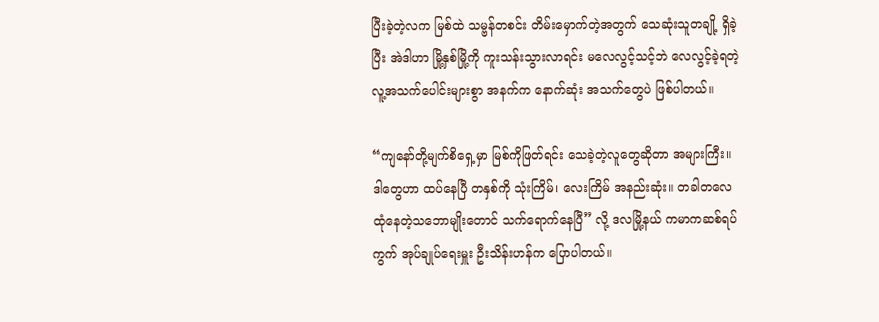ပြီးခဲ့တဲ့လက မြစ်ထဲ သမ္ဗန်တစင်း တိမ်းမှောက်တဲ့အတွက် သေဆုံးသူတချို့ ရှိခဲ့ပြီး အဲဒါဟာ မြို့နှစ်မြို့ကို ကူးသန်းသွားလာရင်း မလေလွင့်သင့်ဘဲ လေလွင့်ခဲ့ရတဲ့ လူ့အသက်ပေါင်းများစွာ အနက်က နောက်ဆုံး အသက်တွေပဲ ဖြစ်ပါတယ်။

“ကျနော်တို့မျက်စိရှေ့မှာ မြစ်ကိုဖြတ်ရင်း သေခဲ့တဲ့လူတွေဆိုတာ အများကြီး။ ဒါတွေဟာ ထပ်နေပြီ တနှစ်ကို သုံးကြိမ်၊ လေးကြိမ် အနည်းဆုံး။ တခါတလေ ထုံနေတဲ့သဘောမျိုးတောင် သက်ရောက်နေပြီ” လို့ ဒလမြို့နယ် ကမာကဆစ်ရပ်ကွက် အုပ်ချုပ်ရေးမှူး ဦးသိန်းဟန်က ပြောပါတယ်။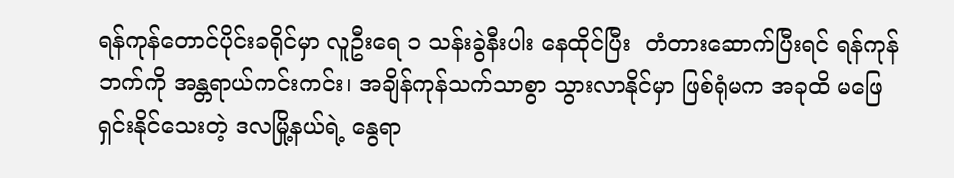ရန်ကုန်တောင်ပိုင်းခရိုင်မှာ လူဦးရေ ၁ သန်းခွဲနီးပါး နေထိုင်ပြီး  တံတားဆောက်ပြီးရင် ရန်ကုန်ဘက်ကို အန္တရာယ်ကင်းကင်း၊ အချိန်ကုန်သက်သာစွာ သွားလာနိုင်မှာ ဖြစ်ရုံမက အခုထိ မဖြေရှင်းနိုင်သေးတဲ့ ဒလမြို့နယ်ရဲ့ နွေရာ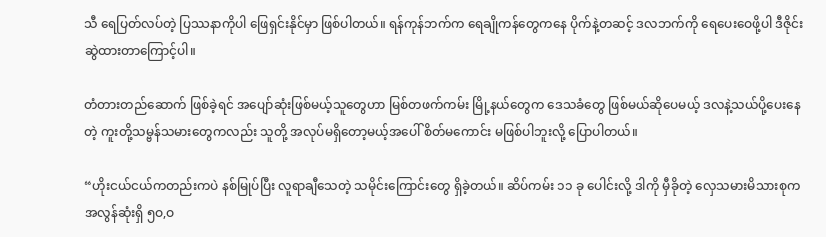သီ ရေပြတ်လပ်တဲ့ ပြဿနာကိုပါ ဖြေရှင်းနိုင်မှာ ဖြစ်ပါတယ်။ ရန်ကုန်ဘက်က ရေချိုကန်တွေကနေ ပိုက်နဲ့တဆင့် ဒလဘက်ကို ရေပေးဝေဖို့ပါ ဒီဇိုင်း ဆွဲထားတာကြောင့်ပါ။

တံတားတည်ဆောက် ဖြစ်ခဲ့ရင် အပျော်ဆုံးဖြစ်မယ့်သူတွေဟာ မြစ်တဖက်ကမ်း မြို့နယ်တွေက ဒေသခံတွေ ဖြစ်မယ်ဆိုပေမယ့် ဒလနဲ့သယ်ပို့ပေးနေတဲ့ ကူးတို့သမ္ဗန်သမားတွေကလည်း သူတို့ အလုပ်မရှိတော့မယ့်အပေါ် စိတ်မကောင်း မဖြစ်ပါဘူးလို့ ပြောပါတယ်။

“ဟိုးငယ်ငယ်ကတည်းကပဲ နစ်မြုပ်ပြီး လူရာချီသေတဲ့ သမိုင်းကြောင်းတွေ ရှိခဲ့တယ်။ ဆိပ်ကမ်း ၁၁ ခု ပေါင်းလို့ ဒါကို မှီခိုတဲ့ လှေသမားမိသားစုက အလွန်ဆုံးရှိ ၅ဝ,ဝ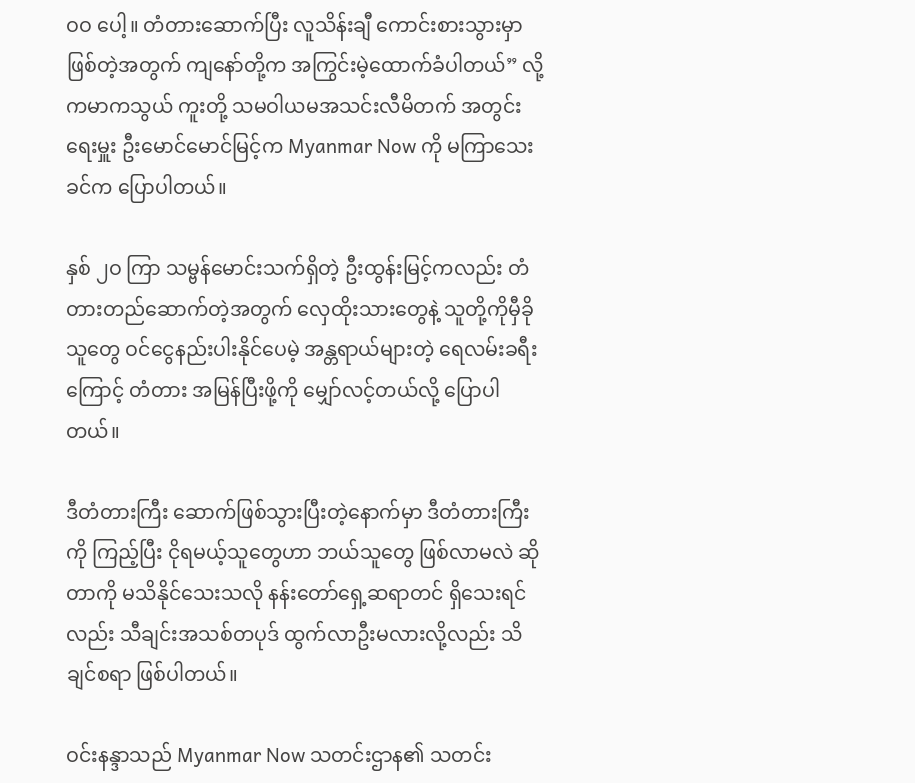ဝဝ ပေါ့။ တံတားဆောက်ပြီး လူသိန်းချီ ကောင်းစားသွားမှာဖြစ်တဲ့အတွက် ကျနော်တို့က အကြွင်းမဲ့ထောက်ခံပါတယ်” လို့ ကမာကသွယ် ကူးတို့ သမဝါယမအသင်းလီမိတက် အတွင်းရေးမှူး ဦးမောင်မောင်မြင့်က Myanmar Now ကို မကြာသေးခင်က ပြောပါတယ်။

နှစ် ၂ဝ ကြာ သမ္ဗန်မောင်းသက်ရှိတဲ့ ဦးထွန်းမြင့်ကလည်း တံတားတည်ဆောက်တဲ့အတွက် လှေထိုးသားတွေနဲ့ သူတို့ကိုမှီခိုသူတွေ ဝင်ငွေနည်းပါးနိုင်ပေမဲ့ အန္တရာယ်များတဲ့ ရေလမ်းခရီးကြောင့် တံတား အမြန်ပြီးဖို့ကို မျှော်လင့်တယ်လို့ ပြောပါတယ်။

ဒီတံတားကြီး ဆောက်ဖြစ်သွားပြီးတဲ့နောက်မှာ ဒီတံတားကြီးကို ကြည့်ပြီး ငိုရမယ့်သူတွေဟာ ဘယ်သူတွေ ဖြစ်လာမလဲ ဆိုတာကို မသိနိုင်သေးသလို နန်းတော်ရှေ့ဆရာတင် ရှိသေးရင်လည်း သီချင်းအသစ်တပုဒ် ထွက်လာဦးမလားလို့လည်း သိချင်စရာ ဖြစ်ပါတယ်။

ဝင်းနန္ဒာသည် Myanmar Now သတင်းဌာန၏ သတင်း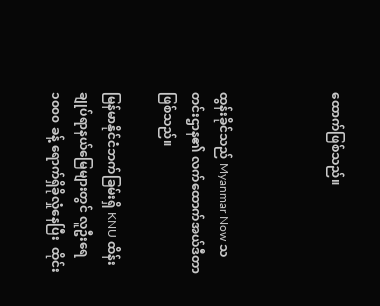ထောက်ဖြစ်သည်။



ထွန်းခိုင်သည် Myanmar Now သတင်းဌာန၏ လက်ထောက်အယ်ဒီတာ ဖြစ်သည်။

မြန်မာနိုင်ငံဘက်ခြမ်းရှိ KNU ထိန်းချုပ်ရာနယ်မြေများတွင် လူဦးရေ ၁၀၀၀ ခန့် ရောက်ရှိခိုလှုံနေပြီး  ထိုင်း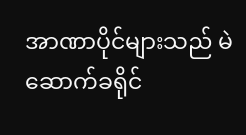အာဏာပိုင်များသည် မဲဆောက်ခရိုင်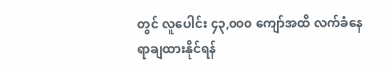တွင် လူပေါင်း ၄၃,၀၀၀ ကျော်အထိ လက်ခံနေရာချထားနိုင်ရန်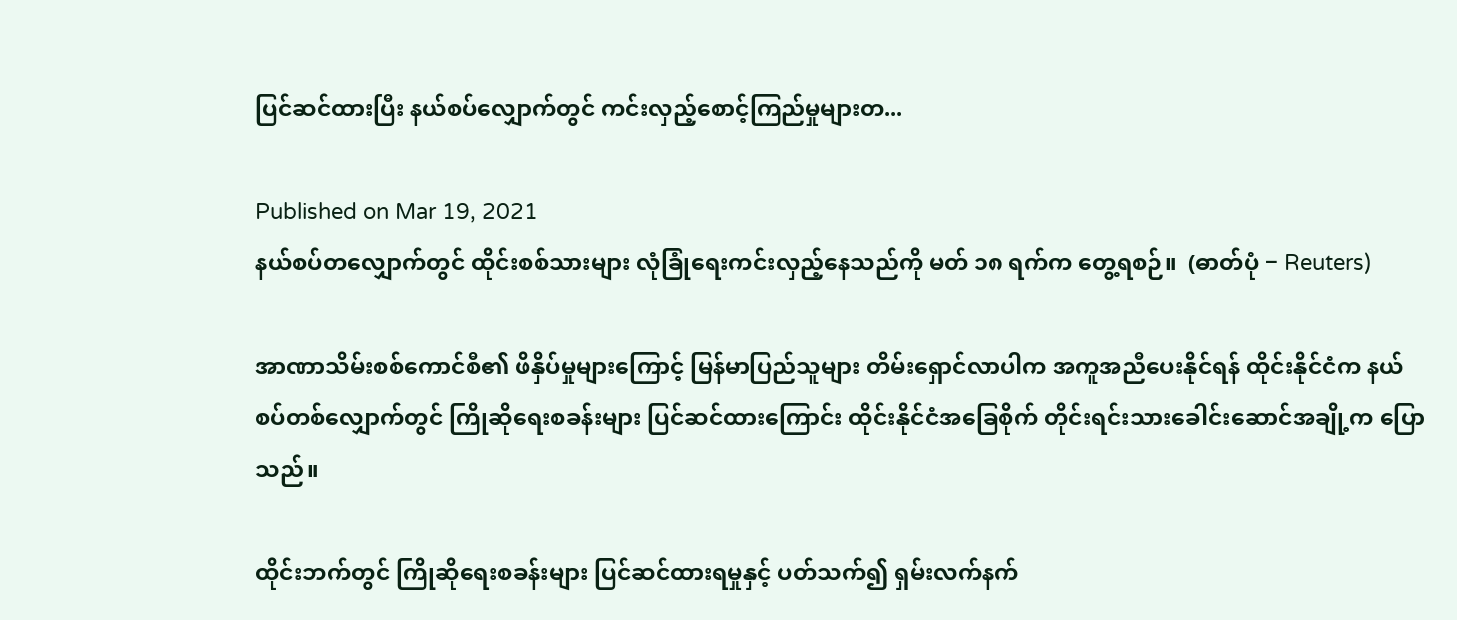ပြင်ဆင်ထားပြီး နယ်စပ်လျှောက်တွင် ကင်းလှည့်စောင့်ကြည်မှုများတ...

Published on Mar 19, 2021
နယ်စပ်တလျှောက်တွင် ထိုင်းစစ်သားများ လုံခြုံရေးကင်းလှည့်နေသည်ကို မတ် ၁၈ ရက်က တွေ့ရစဉ်။  (ဓာတ်ပုံ − Reuters)

အာဏာသိမ်းစစ်ကောင်စီ၏ ဖိနှိပ်မှုများကြောင့် မြန်မာပြည်သူများ တိမ်းရှောင်လာပါက အကူအညီပေးနိုင်ရန် ထိုင်းနိုင်ငံက နယ်စပ်တစ်လျှောက်တွင် ကြိုဆိုရေးစခန်းများ ပြင်ဆင်ထားကြောင်း ထိုင်းနိုင်ငံအခြေစိုက် တိုင်းရင်းသားခေါင်းဆောင်အချို့က ပြောသည်။

ထိုင်းဘက်တွင် ကြိုဆိုရေးစခန်းများ ပြင်ဆင်ထားရမှုနှင့် ပတ်သက်၍ ရှမ်းလက်နက်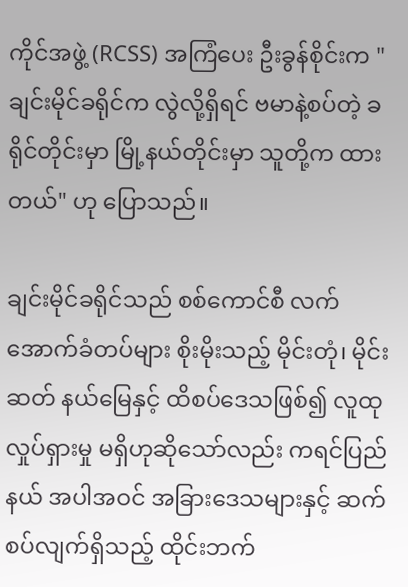ကိုင်အဖွဲ့ (RCSS) အကြံပေး ဦးခွန်စိုင်းက "ချင်းမိုင်ခရိုင်က လွဲလို့ရှိရင် ဗမာနဲ့စပ်တဲ့ ခရိုင်တိုင်းမှာ မြို့နယ်တိုင်းမှာ သူတို့က ထားတယ်" ဟု ပြောသည်။

ချင်းမိုင်ခရိုင်သည် စစ်ကောင်စီ လက်အောက်ခံတပ်များ စိုးမိုးသည့် မိုင်းတုံ၊ မိုင်းဆတ် နယ်မြေနှင့် ထိစပ်ဒေသဖြစ်၍ လူထုလှုပ်ရှားမှု မရှိဟုဆိုသော်လည်း ကရင်ပြည်နယ် အပါအဝင် အခြားဒေသများနှင့် ဆက်စပ်လျက်ရှိသည့် ထိုင်းဘက်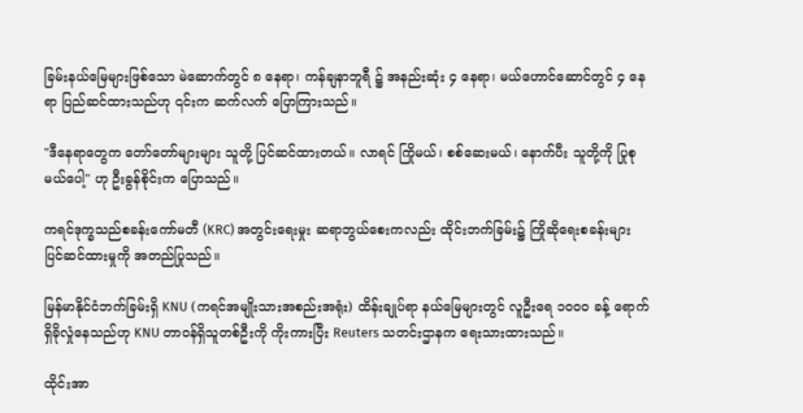ခြမ်းနယ်မြေများဖြစ်သော မဲ‌ဆောက်တွင် ၈ နေရာ၊ ကန်ချနာဘူရီ ၌ အနည်းဆုံး ၄ နေရာ၊ မယ်ဟောင်ဆောင်တွင် ၄ နေရာ ပြည်ဆင်ထားသည်ဟု ၎င်းက ဆက်လက် ပြောကြားသည်။

"ဒီနေရာတွေက တော်တော်များများ သူတို့ ပြင်ဆင်ထားတယ်။ လာရင် ကြိုမယ်၊ စစ်ဆေးမယ်၊ နောက်ပီး သူတို့ကို ပြုစုမယ်ပေါ့" ဟု ဦးခွန်စိုင်းက ပြောသည်။

ကရင်ဒုက္ခသည်စခန်းကော်မတီ (KRC) အတွင်းရေးမှုး ဆရာဘွယ်စေးကလည်း ထိုင်းဘက်ခြမ်း၌ ကြိုဆိုရေးစခန်းများ ပြင်ဆင်ထားမှုကို အတည်ပြုသည်။

မြန်မာနိုင်ငံဘက်ခြမ်းရှိ KNU (ကရင်အမျိုးသားအစည်းအရုံး) ထိန်းချုပ်ရာ နယ်မြေများတွင် လူဦးရေ ၁၀၀၀ ခန့် ရောက်ရှိခိုလှုံနေသည်ဟု KNU တာဝန်ရှိသူတစ်ဦးကို ကိုးကားပြီး Reuters သတင်းဌာနက ရေးသားထားသည်။

ထိုင်းအာ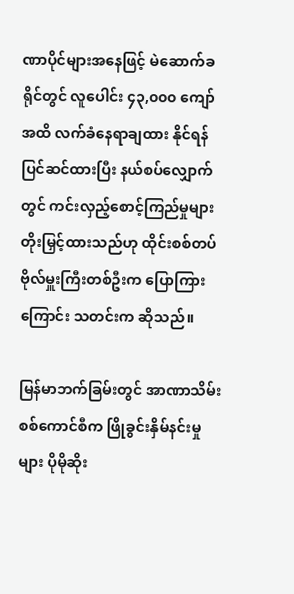ဏာပိုင်များအနေဖြင့် မဲဆောက်ခရိုင်တွင် လူပေါင်း ၄၃,၀၀၀ ကျော်အထိ လက်ခံနေရာချထား နိုင်ရန် ပြင်ဆင်ထားပြီး နယ်စပ်လျှောက်တွင် ကင်းလှည့်စောင့်ကြည်မှုများ တိုးမြှင့်ထားသည်ဟု ထိုင်းစစ်တပ်ဗိုလ်မှူးကြီးတစ်ဦးက ပြောကြားကြောင်း သတင်းက ဆိုသည်။

မြန်မာဘက်ခြမ်းတွင် အာဏာသိမ်းစစ်ကောင်စီက ဖြိုခွင်းနှိမ်နင်းမှုများ ပိုမိုဆိုး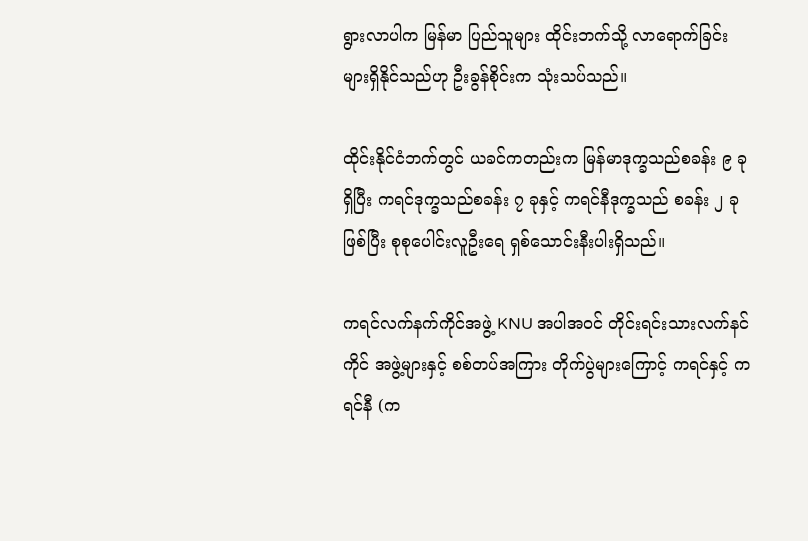ရွားလာပါက မြန်မာ ပြည်သူများ ထိုင်းဘက်သို့ လာရောက်ခြင်းများရှိနိုင်သည်ဟု ဦးခွန်စိုင်းက သုံးသပ်သည်။

ထိုင်းနိုင်ငံဘက်တွင် ယခင်ကတည်းက မြန်မာဒုက္ခသည်စခန်း ၉ ခု ရှိပြီး ကရင်ဒုက္ခသည်စခန်း ၇ ခုနှင့် ကရင်နီဒုက္ခသည် စခန်း ၂ ခုဖြစ်ပြီး စုစုပေါင်းလူဦးရေ ရှစ်သောင်းနီးပါးရှိသည်။

ကရင်လက်နက်ကိုင်အဖွဲ့ KNU အပါအဝင် တိုင်းရင်းသားလက်နင်ကိုင် အဖွဲ့များနှင့် စစ်တပ်အကြား တိုက်ပွဲများကြောင့် ကရင်နှင့် ကရင်နီ (က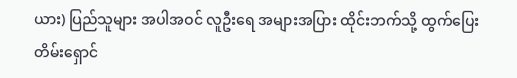ယား) ပြည်သူများ အပါအဝင် လူဦးရေ အများအပြား ထိုင်းဘက်သို့ ထွက်ပြေးတိမ်းရှောင်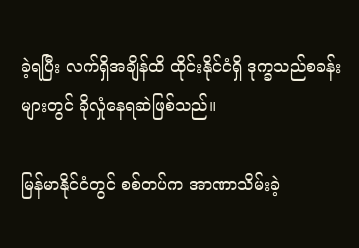ခဲ့ရပြီး လက်ရှိအချိန်ထိ ထိုင်းနိုင်ငံရှိ ဒုက္ခသည်စခန်းများတွင် ခိုလှုံနေရဆဲဖြစ်သည်။

မြန်မာနိုင်ငံတွင် စစ်တပ်က အာဏာသိမ်းခဲ့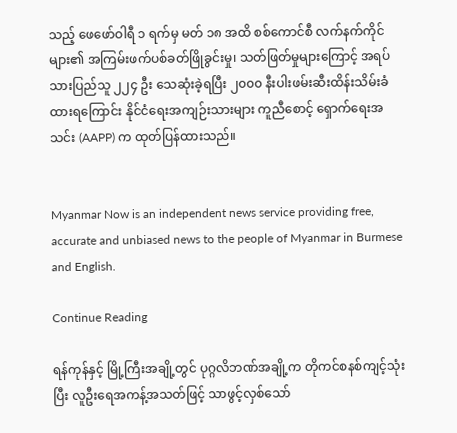သည့် ဖေဖော်ဝါရီ ၁ ရက်မှ မတ် ၁၈ အထိ စစ်ကောင်စီ လက်နက်ကိုင်များ၏ အကြမ်းဖက်ပစ်ခတ်ဖြိုခွင်းမှု၊ သတ်ဖြတ်မှုများကြောင့် အရပ်သားပြည်သူ ၂၂၄ ဦး သေဆုံးခဲ့ရပြီး ၂၀၀၀ နီးပါးဖမ်းဆီးထိန်းသိမ်းခံထားရကြောင်း နိုင်ငံရေးအကျဉ်းသားများ ကူညီစောင့် ရှောက်ရေးအသင်း (AAPP) က ထုတ်ပြန်ထားသည်။


Myanmar Now is an independent news service providing free, accurate and unbiased news to the people of Myanmar in Burmese and English.

Continue Reading

ရန်ကုန်နှင့် မြို့ကြီးအချို့တွင် ပုဂ္ဂလိဘဏ်အချို့က တိုကင်စနစ်ကျင့်သုံးပြီး လူဦးရေအကန့်အသတ်ဖြင့် သာဖွင့်လှစ်သော်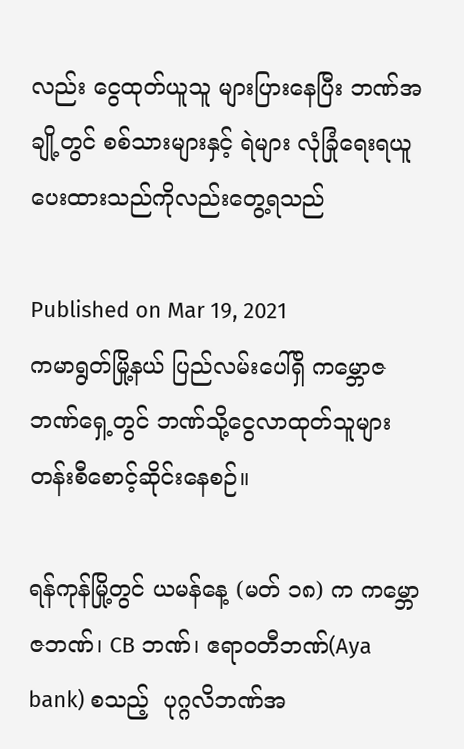လည်း ငွေထုတ်ယူသူ များပြားနေပြီး ဘဏ်အချို့တွင် စစ်သားများနှင့် ရဲများ လုံခြုံရေးရယူပေးထားသည်ကိုလည်းတွေ့ရသည်

Published on Mar 19, 2021
ကမာရွတ်မြို့နယ် ပြည်လမ်းပေါ်ရှိ ကမ္ဘောဇဘဏ်ရှေ့တွင် ဘဏ်သို့ငွေလာထုတ်သူများ တန်းစီစောင့်ဆိုင်းနေစဉ်။

ရန်ကုန်မြို့တွင် ယမန်နေ့ (မတ် ၁၈) က ကမ္ဘောဇဘဏ်၊ CB ဘဏ်၊ ဧရာဝတီဘဏ်(Aya bank) စသည့်  ပုဂ္ဂလိဘဏ်အ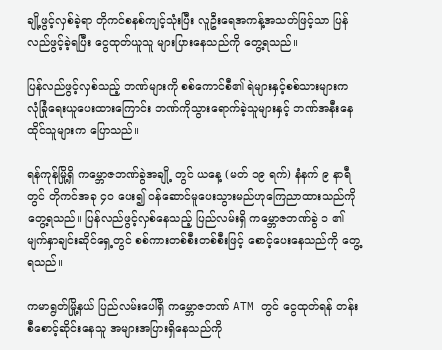ချို့ဖွင့်လှစ်ခဲ့ရာ တိုကင်စနစ်ကျင့်သုံးပြီး လူဦးရေအကန့်အသတ်ဖြင့်သာ ပြန်လည်ဖွင့်ခဲ့ရပြီး ငွေထုတ်ယူသူ များပြားနေသည်ကို တွေ့ရသည်။

ပြန်လည်ဖွင့်လှစ်သည့် ဘဏ်များကို စစ်ကောင်စီ၏ ရဲများနှင့်စစ်သားများက လုံခြုံရေးယူပေးထားကြောင်း ဘဏ်ကိုသွားရောက်ခဲ့သူများနှင့် ဘဏ်အနီးနေထိုင်သူများက ပြောသည်။

ရန်ကုန်မြို့ရှိ ကမ္ဘောဇဘဏ်ခွဲအချို့ တွင် ယနေ့ (မတ် ၁၉ ရက်) နံနက် ၉ နာရီတွင် တိုကင်အခု ၄၀ ပေး၍ ဝန်ဆောင်မူပေးသွားမည်ဟုကြေညာထားသည်ကို တွေ့ရသည်။ ပြန်လည်ဖွင့်လှစ်နေသည့် ပြည်လမ်းရှိ ကမ္ဘောဇဘဏ်ခွဲ ၁ ၏ မျက်နှာချင်းဆိုင်ရှေ့တွင် စစ်ကားတစ်စီးတစ်စီးဖြင့် စောင့်ပေးနေသည်ကို တွေ့ရသည်။

ကမာရွတ်မြို့နယ် ပြည်လမ်းပေါ်ရှိ ကမ္ဘောဇဘဏ် ATM တွင် ငွေထုတ်ရန် တန်းစီစောင့်ဆိုင်းနေသူ အများအပြားရှိနေသည်ကို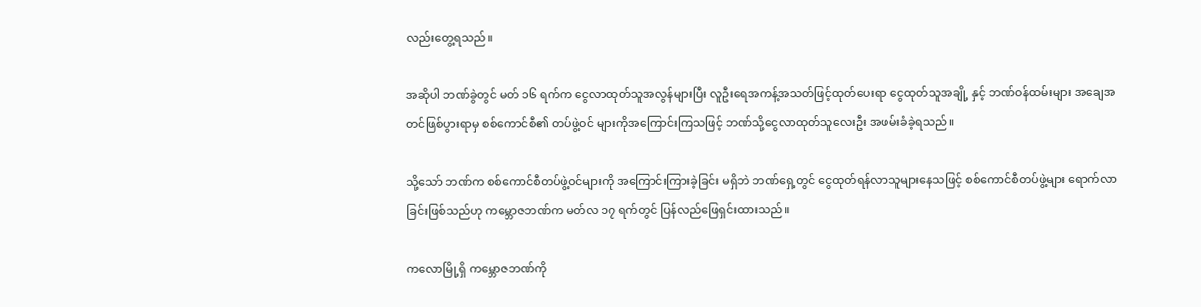လည်းတွေ့ရသည်။

အဆိုပါ ဘဏ်ခွဲတွင် မတ် ၁၆ ရက်က ငွေလာထုတ်သူအလွန်များပြီး လူဦးရေအကန့်အသတ်ဖြင့်ထုတ်ပေးရာ ငွေထုတ်သူအချို့ နှင့် ဘဏ်ဝန်ထမ်းများ အချေအတင်ဖြစ်ပွားရာမှ စစ်ကောင်စီ၏ တပ်ဖွဲ့ဝင် များကိုအကြောင်းကြသဖြင့် ဘဏ်သို့ငွေလာထုတ်သူလေးဦး အဖမ်းခံခဲ့ရသည်။

သို့သော် ဘဏ်က စစ်ကောင်စီတပ်ဖွဲ့ဝင်များကို အကြောင်းကြားခဲ့ခြင်း မရှိဘဲ ဘဏ်ရှေ့တွင် ငွေထုတ်ရန်လာသူများနေသဖြင့် စစ်ကောင်စီတပ်ဖွဲ့များ ရောက်လာခြင်းဖြစ်သည်ဟု ကမ္ဘောဇဘဏ်က မတ်လ ၁၇ ရက်တွင် ပြန်လည်ဖြေရှင်းထားသည်။

ကလောမြို့ရှိ ကမ္ဘောဇဘဏ်ကို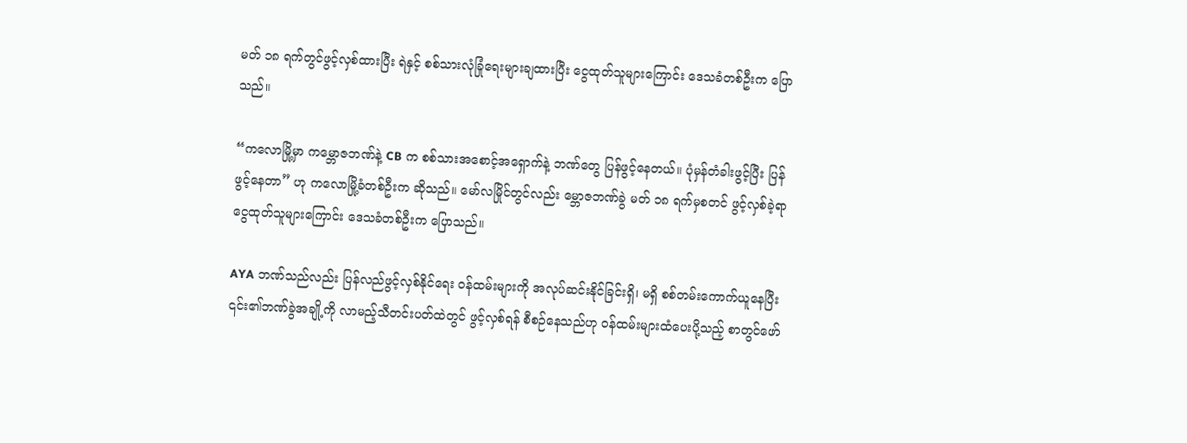မတ် ၁၈ ရက်တွင်ဖွင့်လှစ်ထားပြီး ရဲနှင့် စစ်သားလုံခြုံရေးများချထားပြီး ငွေထုတ်သူများကြောင်း ဒေသခံတစ်ဦးက ပြောသည်။

“ကလောမြို့မှာ ကမ္ဘောဇဘဏ်နဲ့ CB က စစ်သားအစောင့်အရှောက်နဲ့ ဘဏ်တွေ ပြန်ဖွင့်နေတယ်။ ပုံမှန်တံခါးဖွင့်ပြီး ပြန်ဖွင့်နေတာ” ဟု ကလောမြို့ခံတစ်ဦးက ဆိုသည်။ မော်လမြိုင်တွင်လည်း မ္ဘောဇဘဏ်ခွဲ မတ် ၁၈ ရက်မှစတင် ဖွင့်လှစ်ခဲ့ရာ ငွေထုတ်သူများကြောင်း ဒေသခံတစ်ဦးက ပြောသည်။

AYA ဘဏ်သည်လည်း ပြန်လည်ဖွင့်လှစ်နိုင်ရေး ဝန်ထမ်းများကို အလုပ်ဆင်းနိုင်ခြင်းရှိ၊ မရှိ စစ်တမ်းကောက်ယူနေပြီး ၎င်း၏ဘဏ်ခွဲအချို့ကို လာမည့်သီတင်းပတ်ထဲတွင် ဖွင့်လှစ်ရန် စီစဉ်နေသည်ဟု ဝန်ထမ်းများထံပေးပို့သည့် စာတွင်ဖော်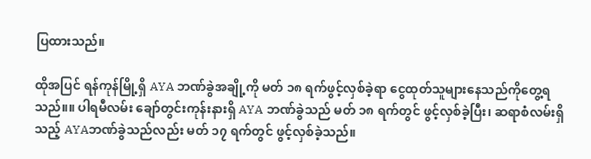ပြထားသည်။

ထိုအပြင် ရန်ကုန်မြို့ရှိ AYA ဘဏ်ခွဲအချို့ကို မတ် ၁၈ ရက်ဖွင့်လှစ်ခဲ့ရာ ငွေထုတ်သူများနေသည်ကိုတွေ့ရသည်။။ ပါရမီလမ်း ချော်တွင်းကုန်းနားရှိ AYA ဘဏ်ခွဲသည် မတ် ၁၈ ရက်တွင် ဖွင့်လှစ်ခဲ့ပြီး၊ ဆရာစံလမ်းရှိသည့် AYAဘဏ်ခွဲသည်လည်း မတ် ၁၇ ရက်တွင် ဖွင့်လှစ်ခဲ့သည်။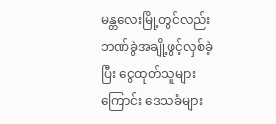မန္တလေးမြို့တွင်လည်း ဘဏ်ခွဲအချို့ဖွင့်လှစ်ခဲ့ပြီး ငွေထုတ်သူများကြောင်း ဒေသခံများ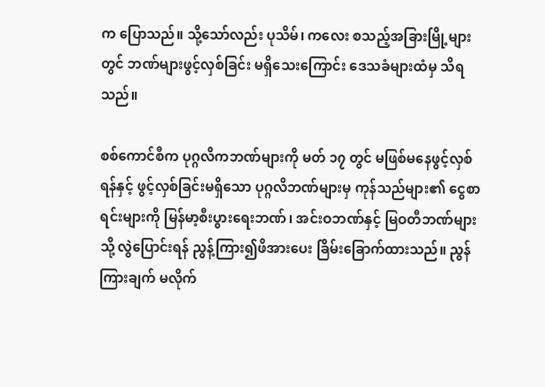က ပြောသည်။ သို့သော်လည်း ပုသိမ်၊ ကလေး စသည့်အခြားမြို့များတွင် ဘဏ်များဖွင့်လှစ်ခြင်း မရှိသေးကြောင်း ဒေသခံများထံမှ သိရသည်။

စစ်ကောင်စီက ပုဂ္ဂလိကဘဏ်များကို မတ် ၁၇ တွင် မဖြစ်မနေဖွင့်လှစ်ရန်နှင့် ဖွင့်လှစ်ခြင်းမရှိသော ပုဂ္ဂလိဘဏ်များမှ ကုန်သည်များ၏ ငွေစာရင်းများကို မြန်မာ့စီးပွားရေးဘဏ်၊ အင်းဝဘဏ်နှင့် မြဝတီဘဏ်များသို့ လွဲပြောင်းရန် ညွန့်ကြား၍ဖိအားပေး ခြိမ်းခြောက်ထားသည်။ ညွန်ကြားချက် မလိုက်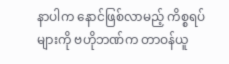နာပါက နောင်ဖြစ်လာမည့် ကိစ္စရပ်များကို ဗဟိုဘဏ်က တာဝန်ယူ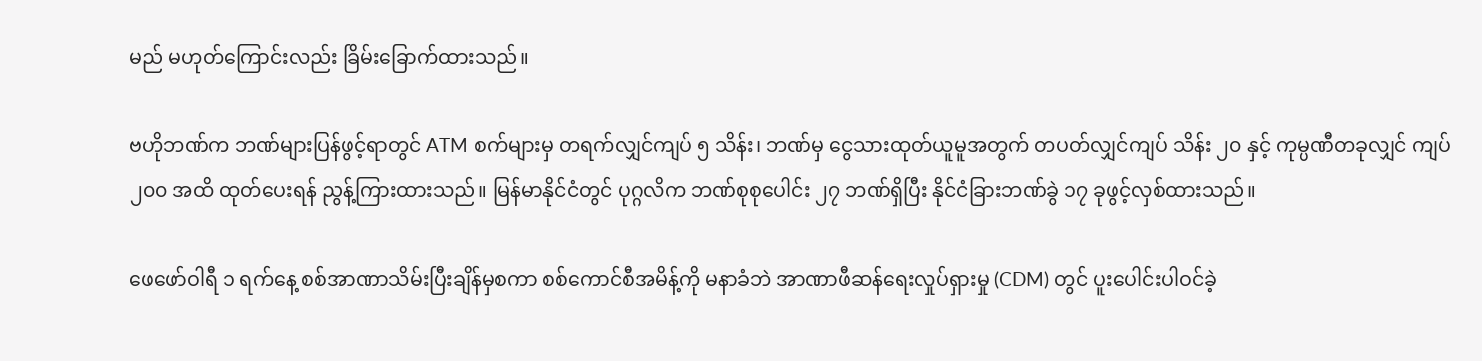မည် မဟုတ်ကြောင်းလည်း ခြိမ်းခြောက်ထားသည်။

ဗဟိုဘဏ်က ဘဏ်များပြန်ဖွင့်ရာတွင် ATM စက်များမှ တရက်လျှင်ကျပ် ၅ သိန်း၊ ဘဏ်မှ ငွေသားထုတ်ယူမူအတွက် တပတ်လျှင်ကျပ် သိန်း ၂၀ နှင့် ကုမ္ပဏီတခုလျှင် ကျပ် ၂၀၀ အထိ ထုတ်ပေးရန် ညွန့်ကြားထားသည်။ မြန်မာနိုင်ငံတွင် ပုဂ္ဂလိက ဘဏ်စုစုပေါင်း ၂၇ ဘဏ်ရှိပြီး နိုင်ငံခြားဘဏ်ခွဲ ၁၇ ခုဖွင့်လှစ်ထားသည်။

ဖေဖော်ဝါရီ ၁ ရက်နေ့ စစ်အာဏာသိမ်းပြီးချိန်မှစကာ စစ်ကောင်စီအမိန့်ကို မနာခံဘဲ အာဏာဖီဆန်ရေးလှုပ်ရှားမှု (CDM) တွင် ပူးပေါင်းပါဝင်ခဲ့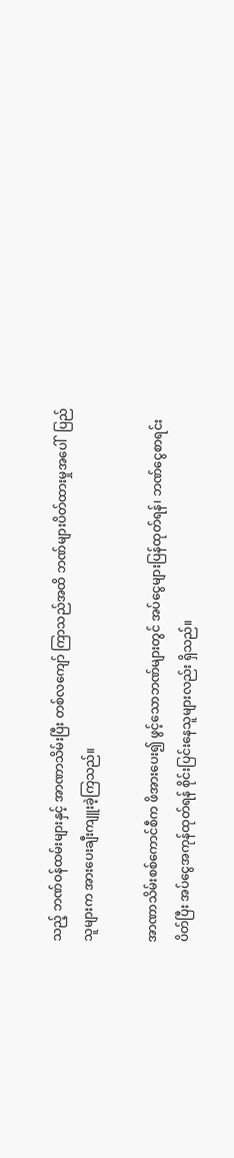သည့် ဘဏ်ဝန်ထမ်းများနှင့် အာဏာသိမ်းပြီး တစ်လကျော် ကြာသည်အထိ ဘဏ်များပိတ်ထားမှုအပေါ်  ပြည်သူများက အားပေးချီးကျူးခဲ့ကြသည်။

အာဏာသိမ်းစစ်ကောင်စီက ဖိအားပေး၍ ဖွင့်သောဘဏ်များတွင် အပ်ငွေများပြန်ထုတ်ရန်၊ ဘဏ်ငွေစာရင်းပိတ်ပြီး အပ်ငွေအကုန်ထုတ်ရန် စိုင်းပြင်းနေသူများလည်း ရှိသည်။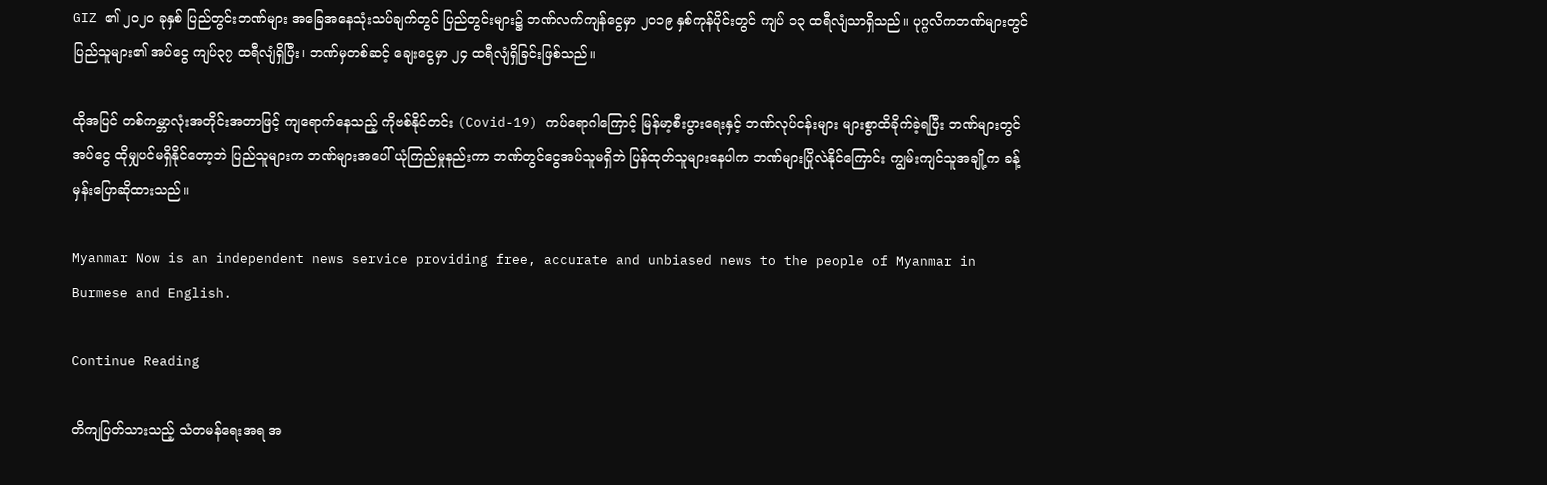GIZ ၏ ၂၀၂၀ ခုနှစ် ပြည်တွင်းဘဏ်များ အခြေအနေသုံးသပ်ချက်တွင် ပြည်တွင်းများ၌ ဘဏ်လက်ကျန်ငွေမှာ ၂၀၁၉ နှစ်ကုန်ပိုင်းတွင် ကျပ် ၁၃ ထရီလျံသာရှိသည်။ ပုဂ္ဂလိကဘဏ်များတွင် ပြည်သူများ၏ အပ်ငွေ ကျပ်၃၇ ထရီလျံရှိပြီး၊ ဘဏ်မှတစ်ဆင့် ချေးငွေမှာ ၂၄ ထရီလျံရှိခြင်းဖြစ်သည်။

ထိုအပြင် တစ်ကမ္ဘာလုံးအတိုင်းအတာဖြင့် ကျရောက်နေသည့် ကိုဗစ်နိုင်တင်း (Covid-19) ကပ်ရောဂါကြောင့် မြန်မာ့စီးပွားရေးနှင့် ဘဏ်လုပ်ငန်းများ များစွာထိခိုက်ခဲ့ရပြီး ဘဏ်များတွင် အပ်ငွေ ထိုမျှပင်မရှိနိုင်တော့ဘဲ ပြည်သူများက ဘဏ်များအပေါ် ယုံကြည်မှုနည်းကာ ဘဏ်တွင်ငွေအပ်သူမရှိဘဲ ပြန်ထုတ်သူများနေပါက ဘဏ်များပြိုလဲနိုင်ကြောင်း ကျွမ်းကျင်သူအချို့က ခန့်မှန်းပြောဆိုထားသည်။

Myanmar Now is an independent news service providing free, accurate and unbiased news to the people of Myanmar in Burmese and English.

Continue Reading

တိကျပြတ်သားသည့် သံတမန်ရေးအရ အ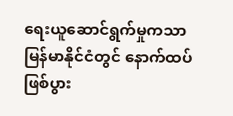ရေးယူဆောင်ရွက်မှုကသာ မြန်မာနိုင်ငံတွင် နောက်ထပ်ဖြစ်ပွား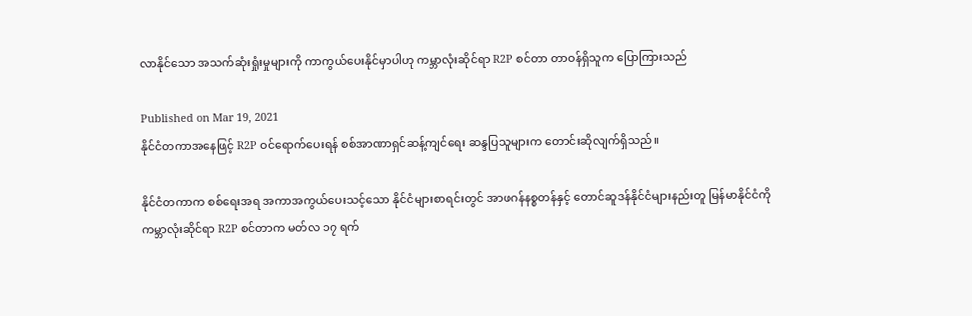လာနိုင်သော အသက်ဆုံးရှုံးမှုများကို ကာကွယ်ပေးနိုင်မှာပါဟု ကမ္ဘာလုံးဆိုင်ရာ R2P စင်တာ တာဝန်ရှိသူက ပြောကြားသည်

Published on Mar 19, 2021
နိုင်ငံတကာအနေဖြင့် R2P ဝင်ရောက်ပေးရန် စစ်အာဏာရှင်ဆန့်ကျင်ရေး ဆန္ဒပြသူများက တောင်းဆိုလျက်ရှိသည်။

နိုင်ငံတကာက စစ်ရေးအရ အကာအကွယ်ပေးသင့်သော နိုင်ငံများစာရင်းတွင် အာဖဂန်နစ္စတန်နှင့် တောင်ဆူဒန်နိုင်ငံများနည်းတူ မြန်မာနိုင်ငံကို ကမ္ဘာလုံးဆိုင်ရာ R2P စင်တာက မတ်လ ၁၇ ရက်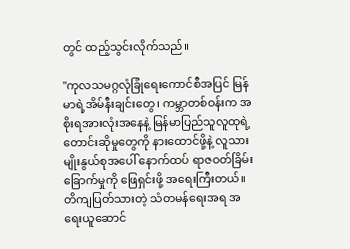တွင် ထည့်သွင်းလိုက်သည်။

''ကုလသမဂ္ဂလုံခြုံရေးကောင်စီအပြင် မြန်မာရဲ့အိမ်နီးချင်းတွေ၊ ကမ္ဘာတစ်ဝန်းက အစိုးရအားလုံးအနေနဲ့ မြန်မာပြည်သူလူထုရဲ့ တောင်းဆိုမှုတွေကို နားထောင်ဖို့နဲ့ လူသားမျိုးနွယ်စုအပေါ် နောက်ထပ် ရာဇဝတ်ခြိမ်းခြောက်မှုကို ဖြေရှင်းဖို့ အရေးကြီးတယ်။ တိကျပြတ်သားတဲ့ သံတမန်ရေးအရ အရေးယူဆောင်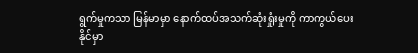ရွက်မှုကသာ မြန်မာမှာ နောက်ထပ်အသက်ဆုံးရှုံးမှုကို ကာကွယ်ပေးနိုင်မှာ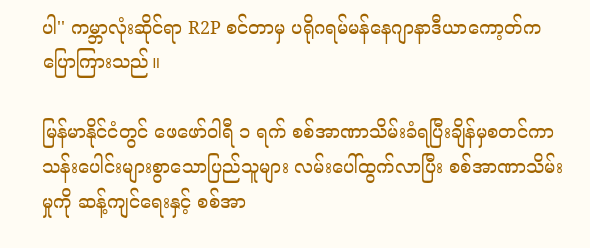ပါ'' ကမ္ဘာလုံးဆိုင်ရာ R2P စင်တာမှ ပရိုဂရမ်မန်နေဂျာနာဒီယာကော့တ်က ပြောကြားသည်။

မြန်မာနိုင်ငံတွင် ဖေဖော်ဝါရီ ၁ ရက် စစ်အာဏာသိမ်းခံရပြီးချိန်မှစတင်ကာ သန်းပေါင်းများစွာသောပြည်သူများ လမ်းပေါ်ထွက်လာပြီး စစ်အာဏာသိမ်းမှုကို ဆန့်ကျင်ရေးနှင့် စစ်အာ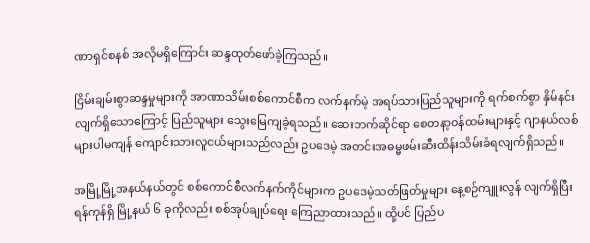ဏာရှင်စနစ် အလိုမရှိကြောင်း ဆန္ဒထုတ်ဖော်ခဲ့ကြသည်။

ငြိမ်းချမ်းစွာဆန္ဒမှုများကို အာဏာသိမ်းစစ်ကောင်စီက လက်နက်မဲ့ အရပ်သားပြည်သူများကို ရက်စက်စွာ နှိမ်နင်းလျက်ရှိသောကြောင့် ပြည်သူများ သွေးမြေကျခဲ့ရသည်။ ဆေးဘက်ဆိုင်ရာ စေတနာ့ဝန်ထမ်းများနှင့် ဂျာနယ်လစ်များပါမကျန် ကျောင်းသားလူငယ်များသည်လည်း ဥပဒေမဲ့ အတင်းအဓမ္မဖမ်းဆီးထိန်းသိမ်းခံရလျက်ရှိသည်။

အမြို့မြို့အနယ်နယ်တွင် စစ်ကောင်စီလက်နက်ကိုင်များက ဥပဒေမဲ့သတ်ဖြတ်မှုများ နေ့စဉ်ကျူးလွန် လျက်ရှိပြီး ရန်ကုန်ရှိ မြို့နယ် ၆ ခုကိုလည်း စစ်အုပ်ချုပ်ရေး ကြေညာထားသည်။ ထို့ပင် ပြည်ပ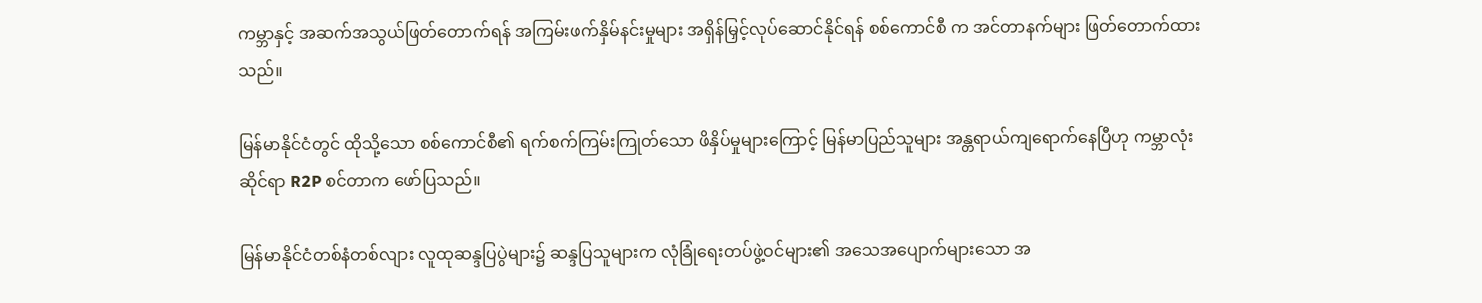ကမ္ဘာနှင့် အဆက်အသွယ်ဖြတ်တောက်ရန် အကြမ်းဖက်နှိမ်နင်းမှုများ အရှိန်မြှင့်လုပ်ဆောင်နိုင်ရန် စစ်ကောင်စီ က အင်တာနက်များ ဖြတ်တောက်ထားသည်။

မြန်မာနိုင်ငံတွင် ထိုသို့သော စစ်ကောင်စီ၏ ရက်စက်ကြမ်းကြုတ်သော ဖိနှိပ်မှုများကြောင့် မြန်မာပြည်သူများ အန္တရာယ်ကျရောက်နေပြီဟု ကမ္ဘာလုံးဆိုင်ရာ R2P စင်တာက ဖော်ပြသည်။

မြန်မာနိုင်ငံတစ်နံတစ်လျား လူထုဆန္ဒပြပွဲများ၌ ဆန္ဒပြသူများက လုံခြုံရေးတပ်ဖွဲ့ဝင်များ၏ အသေအပျောက်များသော အ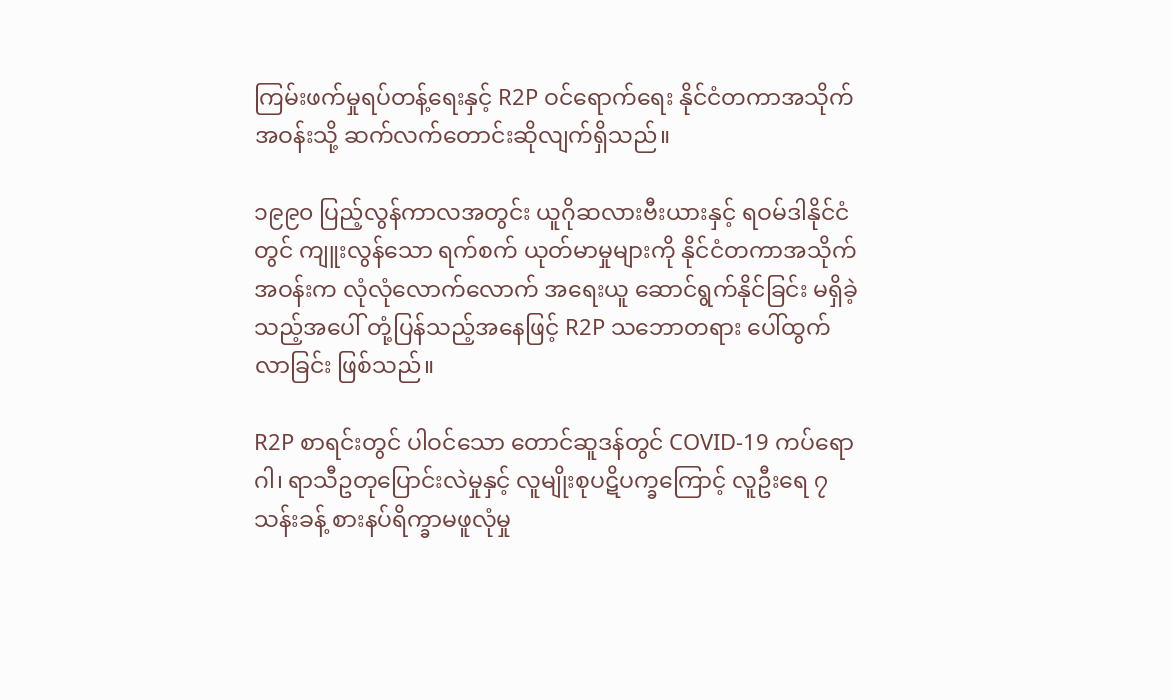ကြမ်းဖက်မှုရပ်တန့်ရေးနှင့် R2P ဝင်ရောက်ရေး နိုင်ငံတကာအသိုက်အဝန်းသို့ ဆက်လက်တောင်းဆိုလျက်ရှိသည်။

၁၉၉၀ ပြည့်လွန်ကာလအတွင်း ယူဂိုဆလားဗီးယားနှင့် ရဝမ်ဒါနိုင်ငံတွင် ကျူးလွန်သော ရက်စက် ယုတ်မာမှုများကို နိုင်ငံတကာအသိုက်အဝန်းက လုံလုံလောက်လောက် အရေးယူ ဆောင်ရွက်နိုင်ခြင်း မရှိခဲ့သည့်အပေါ် တုံ့ပြန်သည့်အနေဖြင့် R2P သဘောတရား ပေါ်ထွက်လာခြင်း ဖြစ်သည်။

R2P စာရင်းတွင် ပါဝင်သော တောင်ဆူဒန်တွင် COVID-19 ကပ်ရောဂါ၊ ရာသီဥတုပြောင်းလဲမှုနှင့် လူမျိုးစုပဋိပက္ခကြောင့် လူဦးရေ ၇ သန်းခန့် စားနပ်ရိက္ခာမဖူလုံမှု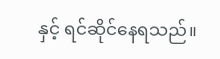နှင့် ရင်ဆိုင်နေရသည်။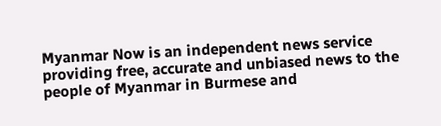Myanmar Now is an independent news service providing free, accurate and unbiased news to the people of Myanmar in Burmese and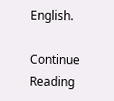English.

Continue Reading